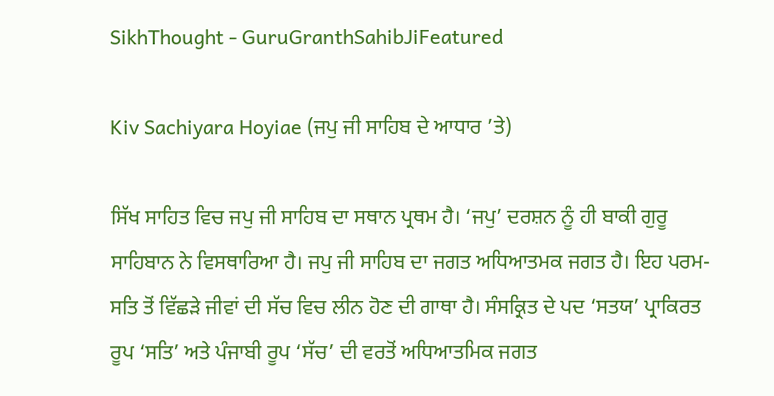SikhThought - GuruGranthSahibJiFeatured

Kiv Sachiyara Hoyiae (ਜਪੁ ਜੀ ਸਾਹਿਬ ਦੇ ਆਧਾਰ ’ਤੇ)

ਸਿੱਖ ਸਾਹਿਤ ਵਿਚ ਜਪੁ ਜੀ ਸਾਹਿਬ ਦਾ ਸਥਾਨ ਪ੍ਰਥਮ ਹੈ। ‘ਜਪੁ’ ਦਰਸ਼ਨ ਨੂੰ ਹੀ ਬਾਕੀ ਗੁਰੂ ਸਾਹਿਬਾਨ ਨੇ ਵਿਸਥਾਰਿਆ ਹੈ। ਜਪੁ ਜੀ ਸਾਹਿਬ ਦਾ ਜਗਤ ਅਧਿਆਤਮਕ ਜਗਤ ਹੈ। ਇਹ ਪਰਮ-ਸਤਿ ਤੋਂ ਵਿੱਛੜੇ ਜੀਵਾਂ ਦੀ ਸੱਚ ਵਿਚ ਲੀਨ ਹੋਣ ਦੀ ਗਾਥਾ ਹੈ। ਸੰਸਕ੍ਰਿਤ ਦੇ ਪਦ ‘ਸਤਯ’ ਪ੍ਰਾਕਿਰਤ ਰੂਪ ‘ਸਤਿ’ ਅਤੇ ਪੰਜਾਬੀ ਰੂਪ ‘ਸੱਚ’ ਦੀ ਵਰਤੋਂ ਅਧਿਆਤਮਿਕ ਜਗਤ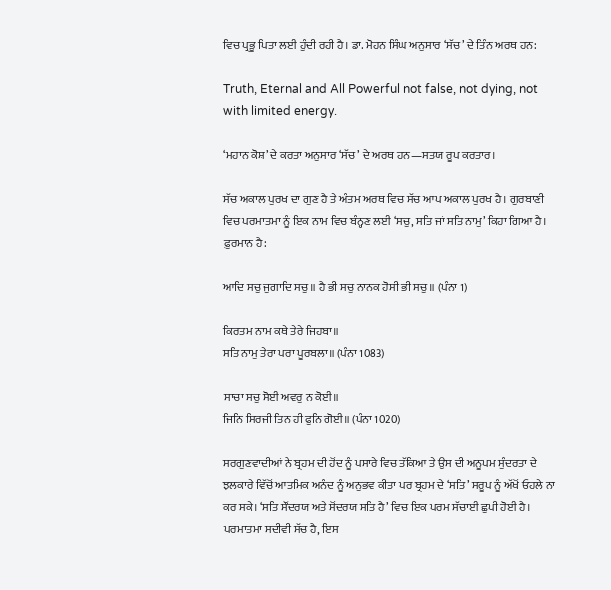ਵਿਚ ਪ੍ਰਭੂ ਪਿਤਾ ਲਈ ਹੁੰਦੀ ਰਹੀ ਹੈ। ਡਾ. ਮੋਹਨ ਸਿੰਘ ਅਨੁਸਾਰ ‘ਸੱਚ’ ਦੇ ਤਿੰਨ ਅਰਥ ਹਨ:

Truth, Eternal and All Powerful not false, not dying, not with limited energy.

‘ਮਹਾਨ ਕੋਸ਼’ ਦੇ ਕਰਤਾ ਅਨੁਸਾਰ ‘ਸੱਚ’ ਦੇ ਅਰਥ ਹਨ—ਸਤਯ ਰੂਪ ਕਰਤਾਰ।

ਸੱਚ ਅਕਾਲ ਪੁਰਖ ਦਾ ਗੁਣ ਹੈ ਤੇ ਅੰਤਮ ਅਰਥ ਵਿਚ ਸੱਚ ਆਪ ਅਕਾਲ ਪੁਰਖ ਹੈ। ਗੁਰਬਾਣੀ ਵਿਚ ਪਰਮਾਤਮਾ ਨੂੰ ਇਕ ਨਾਮ ਵਿਚ ਬੰਨ੍ਹਣ ਲਈ ‘ਸਚੁ, ਸਤਿ ਜਾਂ ਸਤਿ ਨਾਮੁ’ ਕਿਹਾ ਗਿਆ ਹੈ। ਫ਼ੁਰਮਾਨ ਹੈ:

ਆਦਿ ਸਚੁ ਜੁਗਾਦਿ ਸਚੁ॥ ਹੈ ਭੀ ਸਚੁ ਨਾਨਕ ਹੋਸੀ ਭੀ ਸਚੁ॥ (ਪੰਨਾ 1)

ਕਿਰਤਮ ਨਾਮ ਕਥੇ ਤੇਰੇ ਜਿਹਬਾ॥
ਸਤਿ ਨਾਮੁ ਤੇਰਾ ਪਰਾ ਪੂਰਬਲਾ॥ (ਪੰਨਾ 1083)

ਸਾਚਾ ਸਚੁ ਸੋਈ ਅਵਰੁ ਨ ਕੋਈ॥
ਜਿਨਿ ਸਿਰਜੀ ਤਿਨ ਹੀ ਫੁਨਿ ਗੋਈ॥ (ਪੰਨਾ 1020)

ਸਰਗੁਣਵਾਦੀਆਂ ਨੇ ਬ੍ਰਹਮ ਦੀ ਹੋਂਦ ਨੂੰ ਪਸਾਰੇ ਵਿਚ ਤੱਕਿਆ ਤੇ ਉਸ ਦੀ ਅਨੂਪਮ ਸੁੰਦਰਤਾ ਦੇ ਝਲਕਾਰੇ ਵਿੱਚੋਂ ਆਤਮਿਕ ਅਨੰਦ ਨੂੰ ਅਨੁਭਵ ਕੀਤਾ ਪਰ ਬ੍ਰਹਮ ਦੇ ‘ਸਤਿ’ ਸਰੂਪ ਨੂੰ ਅੱਖੋਂ ਓਹਲੇ ਨਾ ਕਰ ਸਕੇ। ‘ਸਤਿ ਸੌਂਦਰਯ ਅਤੇ ਸੋਂਦਰਯ ਸਤਿ ਹੈ’ ਵਿਚ ਇਕ ਪਰਮ ਸੱਚਾਈ ਛੁਪੀ ਹੋਈ ਹੈ। ਪਰਮਾਤਮਾ ਸਦੀਵੀ ਸੱਚ ਹੈ, ਇਸ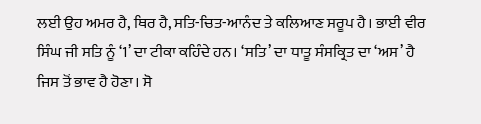ਲਈ ਉਹ ਅਮਰ ਹੈ, ਥਿਰ ਹੈ, ਸਤਿ-ਚਿਤ-ਆਨੰਦ ਤੇ ਕਲਿਆਣ ਸਰੂਪ ਹੈ। ਭਾਈ ਵੀਰ ਸਿੰਘ ਜੀ ਸਤਿ ਨੂੰ ‘1’ ਦਾ ਟੀਕਾ ਕਹਿੰਦੇ ਹਨ। ‘ਸਤਿ’ ਦਾ ਧਾਤੂ ਸੰਸਕ੍ਰਿਤ ਦਾ ‘ਅਸ’ ਹੈ ਜਿਸ ਤੋਂ ਭਾਵ ਹੈ ਹੋਣਾ। ਸੋ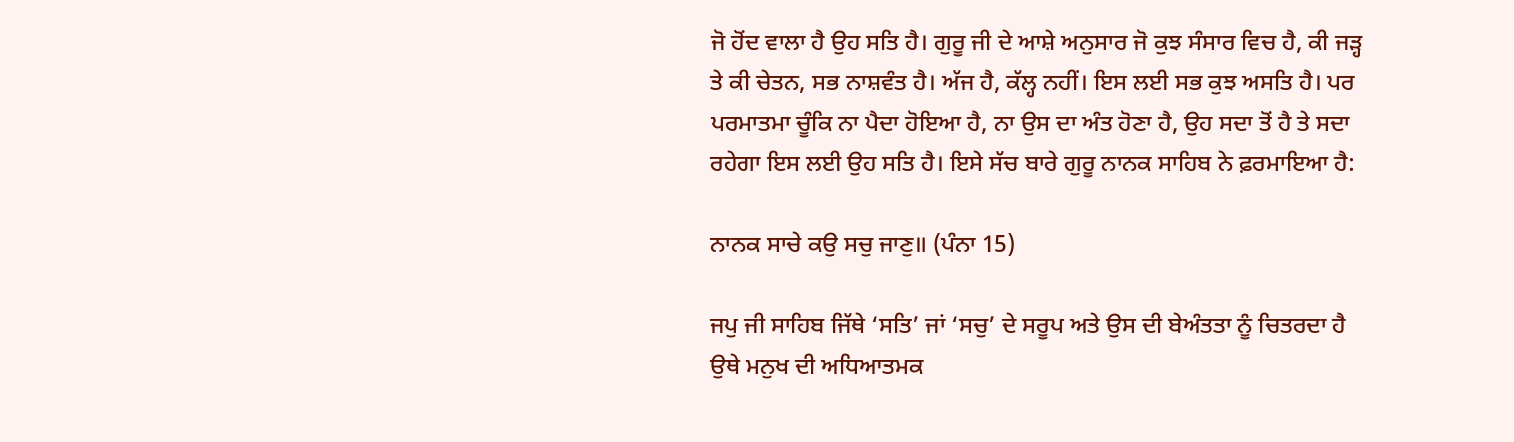ਜੋ ਹੋਂਦ ਵਾਲਾ ਹੈ ਉਹ ਸਤਿ ਹੈ। ਗੁਰੂ ਜੀ ਦੇ ਆਸ਼ੇ ਅਨੁਸਾਰ ਜੋ ਕੁਝ ਸੰਸਾਰ ਵਿਚ ਹੈ, ਕੀ ਜੜ੍ਹ ਤੇ ਕੀ ਚੇਤਨ, ਸਭ ਨਾਸ਼ਵੰਤ ਹੈ। ਅੱਜ ਹੈ, ਕੱਲ੍ਹ ਨਹੀਂ। ਇਸ ਲਈ ਸਭ ਕੁਝ ਅਸਤਿ ਹੈ। ਪਰ ਪਰਮਾਤਮਾ ਚੂੰਕਿ ਨਾ ਪੈਦਾ ਹੋਇਆ ਹੈ, ਨਾ ਉਸ ਦਾ ਅੰਤ ਹੋਣਾ ਹੈ, ਉਹ ਸਦਾ ਤੋਂ ਹੈ ਤੇ ਸਦਾ ਰਹੇਗਾ ਇਸ ਲਈ ਉਹ ਸਤਿ ਹੈ। ਇਸੇ ਸੱਚ ਬਾਰੇ ਗੁਰੂ ਨਾਨਕ ਸਾਹਿਬ ਨੇ ਫ਼ਰਮਾਇਆ ਹੈ:

ਨਾਨਕ ਸਾਚੇ ਕਉ ਸਚੁ ਜਾਣੁ॥ (ਪੰਨਾ 15)

ਜਪੁ ਜੀ ਸਾਹਿਬ ਜਿੱਥੇ ‘ਸਤਿ’ ਜਾਂ ‘ਸਚੁ’ ਦੇ ਸਰੂਪ ਅਤੇ ਉਸ ਦੀ ਬੇਅੰਤਤਾ ਨੂੰ ਚਿਤਰਦਾ ਹੈ ਉਥੇ ਮਨੁਖ ਦੀ ਅਧਿਆਤਮਕ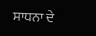ਸਾਧਨਾ ਦੇ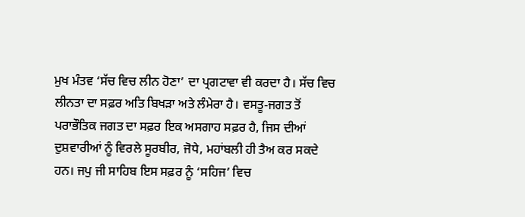ਮੁਖ ਮੰਤਵ ‘ਸੱਚ ਵਿਚ ਲੀਨ ਹੋਣਾ’ ਦਾ ਪ੍ਰਗਟਾਵਾ ਵੀ ਕਰਦਾ ਹੈ। ਸੱਚ ਵਿਚ ਲੀਨਤਾ ਦਾ ਸਫ਼ਰ ਅਤਿ ਬਿਖੜਾ ਅਤੇ ਲੰਮੇਰਾ ਹੈ। ਵਸਤੂ-ਜਗਤ ਤੋਂ ਪਰਾਭੌਤਿਕ ਜਗਤ ਦਾ ਸਫ਼ਰ ਇਕ ਅਸਗਾਹ ਸਫ਼ਰ ਹੈ, ਜਿਸ ਦੀਆਂ ਦੁਸ਼ਵਾਰੀਆਂ ਨੂੰ ਵਿਰਲੇ ਸੂਰਬੀਰ, ਜੋਧੇ, ਮਹਾਂਬਲੀ ਹੀ ਤੈਅ ਕਰ ਸਕਦੇ ਹਨ। ਜਪੁ ਜੀ ਸਾਹਿਬ ਇਸ ਸਫ਼ਰ ਨੂੰ ‘ਸਹਿਜ’ ਵਿਚ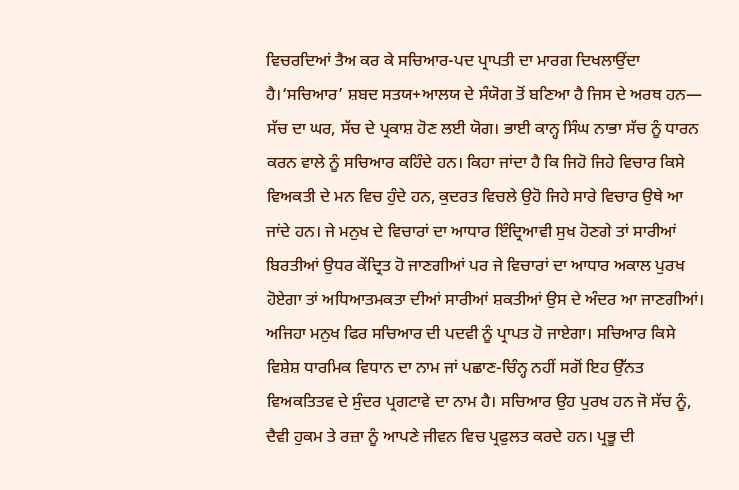ਵਿਚਰਦਿਆਂ ਤੈਅ ਕਰ ਕੇ ਸਚਿਆਰ-ਪਦ ਪ੍ਰਾਪਤੀ ਦਾ ਮਾਰਗ ਦਿਖਲਾਉਂਦਾ ਹੈ।‘ਸਚਿਆਰ’ ਸ਼ਬਦ ਸਤਯ+ਆਲਯ ਦੇ ਸੰਯੋਗ ਤੋਂ ਬਣਿਆ ਹੈ ਜਿਸ ਦੇ ਅਰਥ ਹਨ— ਸੱਚ ਦਾ ਘਰ, ਸੱਚ ਦੇ ਪ੍ਰਕਾਸ਼ ਹੋਣ ਲਈ ਯੋਗ। ਭਾਈ ਕਾਨ੍ਹ ਸਿੰਘ ਨਾਭਾ ਸੱਚ ਨੂੰ ਧਾਰਨ ਕਰਨ ਵਾਲੇ ਨੂੰ ਸਚਿਆਰ ਕਹਿੰਦੇ ਹਨ। ਕਿਹਾ ਜਾਂਦਾ ਹੈ ਕਿ ਜਿਹੋ ਜਿਹੇ ਵਿਚਾਰ ਕਿਸੇ ਵਿਅਕਤੀ ਦੇ ਮਨ ਵਿਚ ਹੁੰਦੇ ਹਨ, ਕੁਦਰਤ ਵਿਚਲੇ ਉਹੋ ਜਿਹੇ ਸਾਰੇ ਵਿਚਾਰ ਉਥੇ ਆ ਜਾਂਦੇ ਹਨ। ਜੇ ਮਨੁਖ ਦੇ ਵਿਚਾਰਾਂ ਦਾ ਆਧਾਰ ਇੰਦ੍ਰਿਆਵੀ ਸੁਖ ਹੋਣਗੇ ਤਾਂ ਸਾਰੀਆਂ ਬਿਰਤੀਆਂ ਉਧਰ ਕੇਂਦ੍ਰਿਤ ਹੋ ਜਾਣਗੀਆਂ ਪਰ ਜੇ ਵਿਚਾਰਾਂ ਦਾ ਆਧਾਰ ਅਕਾਲ ਪੁਰਖ ਹੋਏਗਾ ਤਾਂ ਅਧਿਆਤਮਕਤਾ ਦੀਆਂ ਸਾਰੀਆਂ ਸ਼ਕਤੀਆਂ ਉਸ ਦੇ ਅੰਦਰ ਆ ਜਾਣਗੀਆਂ। ਅਜਿਹਾ ਮਨੁਖ ਫਿਰ ਸਚਿਆਰ ਦੀ ਪਦਵੀ ਨੂੰ ਪ੍ਰਾਪਤ ਹੋ ਜਾਏਗਾ। ਸਚਿਆਰ ਕਿਸੇ ਵਿਸ਼ੇਸ਼ ਧਾਰਮਿਕ ਵਿਧਾਨ ਦਾ ਨਾਮ ਜਾਂ ਪਛਾਣ-ਚਿੰਨ੍ਹ ਨਹੀਂ ਸਗੋਂ ਇਹ ਉੱਨਤ ਵਿਅਕਤਿਤਵ ਦੇ ਸੁੰਦਰ ਪ੍ਰਗਟਾਵੇ ਦਾ ਨਾਮ ਹੈ। ਸਚਿਆਰ ਉਹ ਪੁਰਖ ਹਨ ਜੋ ਸੱਚ ਨੂੰ, ਦੈਵੀ ਹੁਕਮ ਤੇ ਰਜ਼ਾ ਨੂੰ ਆਪਣੇ ਜੀਵਨ ਵਿਚ ਪ੍ਰਫੁਲਤ ਕਰਦੇ ਹਨ। ਪ੍ਰਭੂ ਦੀ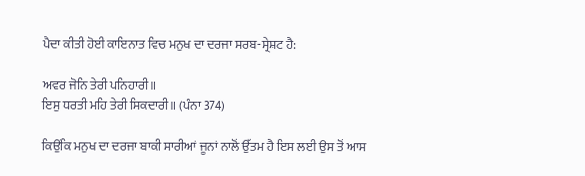ਪੈਦਾ ਕੀਤੀ ਹੋਈ ਕਾਇਨਾਤ ਵਿਚ ਮਨੁਖ ਦਾ ਦਰਜਾ ਸਰਬ-ਸ੍ਰੇਸ਼ਟ ਹੈ:

ਅਵਰ ਜੋਨਿ ਤੇਰੀ ਪਨਿਹਾਰੀ॥
ਇਸੁ ਧਰਤੀ ਮਹਿ ਤੇਰੀ ਸਿਕਦਾਰੀ॥ (ਪੰਨਾ 374)

ਕਿਉਂਕਿ ਮਨੁਖ ਦਾ ਦਰਜਾ ਬਾਕੀ ਸਾਰੀਆਂ ਜੂਨਾਂ ਨਾਲੋਂ ਉੱਤਮ ਹੈ ਇਸ ਲਈ ਉਸ ਤੋਂ ਆਸ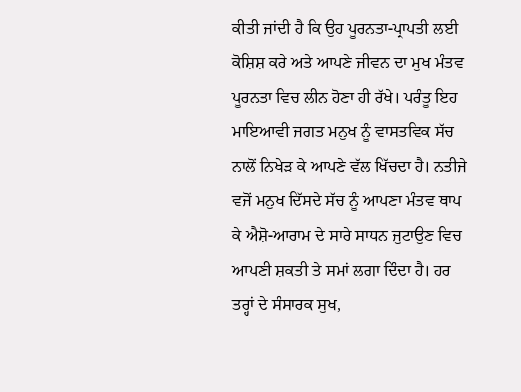ਕੀਤੀ ਜਾਂਦੀ ਹੈ ਕਿ ਉਹ ਪੂਰਨਤਾ-ਪ੍ਰਾਪਤੀ ਲਈ ਕੋਸ਼ਿਸ਼ ਕਰੇ ਅਤੇ ਆਪਣੇ ਜੀਵਨ ਦਾ ਮੁਖ ਮੰਤਵ ਪੂਰਨਤਾ ਵਿਚ ਲੀਨ ਹੋਣਾ ਹੀ ਰੱਖੇ। ਪਰੰਤੂ ਇਹ ਮਾਇਆਵੀ ਜਗਤ ਮਨੁਖ ਨੂੰ ਵਾਸਤਵਿਕ ਸੱਚ ਨਾਲੋਂ ਨਿਖੇੜ ਕੇ ਆਪਣੇ ਵੱਲ ਖਿੱਚਦਾ ਹੈ। ਨਤੀਜੇ ਵਜੋਂ ਮਨੁਖ ਦਿੱਸਦੇ ਸੱਚ ਨੂੰ ਆਪਣਾ ਮੰਤਵ ਥਾਪ ਕੇ ਐਸ਼ੋ-ਆਰਾਮ ਦੇ ਸਾਰੇ ਸਾਧਨ ਜੁਟਾਉਣ ਵਿਚ ਆਪਣੀ ਸ਼ਕਤੀ ਤੇ ਸਮਾਂ ਲਗਾ ਦਿੰਦਾ ਹੈ। ਹਰ ਤਰ੍ਹਾਂ ਦੇ ਸੰਸਾਰਕ ਸੁਖ,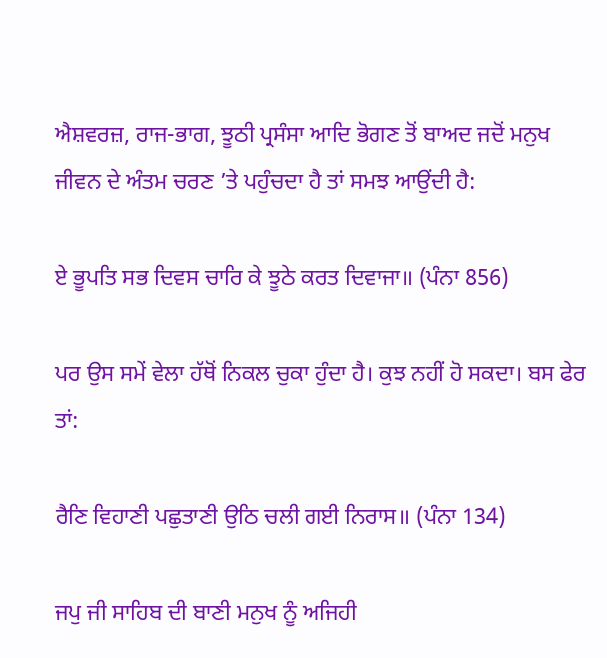ਐਸ਼ਵਰਜ਼, ਰਾਜ-ਭਾਗ, ਝੂਠੀ ਪ੍ਰਸੰਸਾ ਆਦਿ ਭੋਗਣ ਤੋਂ ਬਾਅਦ ਜਦੋਂ ਮਨੁਖ ਜੀਵਨ ਦੇ ਅੰਤਮ ਚਰਣ ’ਤੇ ਪਹੁੰਚਦਾ ਹੈ ਤਾਂ ਸਮਝ ਆਉਂਦੀ ਹੈ:

ਏ ਭੂਪਤਿ ਸਭ ਦਿਵਸ ਚਾਰਿ ਕੇ ਝੂਠੇ ਕਰਤ ਦਿਵਾਜਾ॥ (ਪੰਨਾ 856)

ਪਰ ਉਸ ਸਮੇਂ ਵੇਲਾ ਹੱਥੋਂ ਨਿਕਲ ਚੁਕਾ ਹੁੰਦਾ ਹੈ। ਕੁਝ ਨਹੀਂ ਹੋ ਸਕਦਾ। ਬਸ ਫੇਰ ਤਾਂ:

ਰੈਣਿ ਵਿਹਾਣੀ ਪਛੁਤਾਣੀ ਉਠਿ ਚਲੀ ਗਈ ਨਿਰਾਸ॥ (ਪੰਨਾ 134)

ਜਪੁ ਜੀ ਸਾਹਿਬ ਦੀ ਬਾਣੀ ਮਨੁਖ ਨੂੰ ਅਜਿਹੀ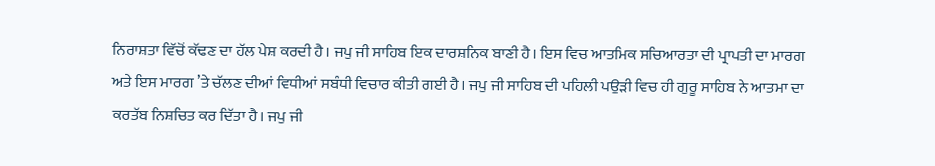ਨਿਰਾਸ਼ਤਾ ਵਿੱਚੋਂ ਕੱਢਣ ਦਾ ਹੱਲ ਪੇਸ਼ ਕਰਦੀ ਹੈ। ਜਪੁ ਜੀ ਸਾਹਿਬ ਇਕ ਦਾਰਸ਼ਨਿਕ ਬਾਣੀ ਹੈ। ਇਸ ਵਿਚ ਆਤਮਿਕ ਸਚਿਆਰਤਾ ਦੀ ਪ੍ਰਾਪਤੀ ਦਾ ਮਾਰਗ ਅਤੇ ਇਸ ਮਾਰਗ ’ਤੇ ਚੱਲਣ ਦੀਆਂ ਵਿਧੀਆਂ ਸਬੰਧੀ ਵਿਚਾਰ ਕੀਤੀ ਗਈ ਹੈ। ਜਪੁ ਜੀ ਸਾਹਿਬ ਦੀ ਪਹਿਲੀ ਪਉੜੀ ਵਿਚ ਹੀ ਗੁਰੂ ਸਾਹਿਬ ਨੇ ਆਤਮਾ ਦਾ ਕਰਤੱਬ ਨਿਸ਼ਚਿਤ ਕਰ ਦਿੱਤਾ ਹੈ। ਜਪੁ ਜੀ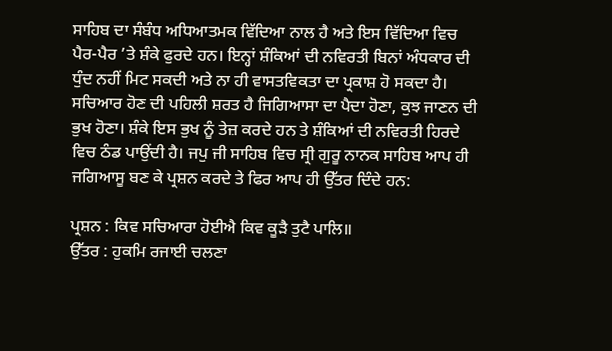ਸਾਹਿਬ ਦਾ ਸੰਬੰਧ ਅਧਿਆਤਮਕ ਵਿੱਦਿਆ ਨਾਲ ਹੈ ਅਤੇ ਇਸ ਵਿੱਦਿਆ ਵਿਚ ਪੈਰ-ਪੈਰ ’ਤੇ ਸ਼ੰਕੇ ਫੁਰਦੇ ਹਨ। ਇਨ੍ਹਾਂ ਸ਼ੰਕਿਆਂ ਦੀ ਨਵਿਰਤੀ ਬਿਨਾਂ ਅੰਧਕਾਰ ਦੀ ਧੁੰਦ ਨਹੀਂ ਮਿਟ ਸਕਦੀ ਅਤੇ ਨਾ ਹੀ ਵਾਸਤਵਿਕਤਾ ਦਾ ਪ੍ਰਕਾਸ਼ ਹੋ ਸਕਦਾ ਹੈ। ਸਚਿਆਰ ਹੋਣ ਦੀ ਪਹਿਲੀ ਸ਼ਰਤ ਹੈ ਜਿਗਿਆਸਾ ਦਾ ਪੈਦਾ ਹੋਣਾ, ਕੁਝ ਜਾਣਨ ਦੀ ਭੁਖ ਹੋਣਾ। ਸ਼ੰਕੇ ਇਸ ਭੁਖ ਨੂੰ ਤੇਜ਼ ਕਰਦੇ ਹਨ ਤੇ ਸ਼ੰਕਿਆਂ ਦੀ ਨਵਿਰਤੀ ਹਿਰਦੇ ਵਿਚ ਠੰਡ ਪਾਉਂਦੀ ਹੈ। ਜਪੁ ਜੀ ਸਾਹਿਬ ਵਿਚ ਸ੍ਰੀ ਗੁਰੂ ਨਾਨਕ ਸਾਹਿਬ ਆਪ ਹੀ ਜਗਿਆਸੂ ਬਣ ਕੇ ਪ੍ਰਸ਼ਨ ਕਰਦੇ ਤੇ ਫਿਰ ਆਪ ਹੀ ਉੱਤਰ ਦਿੰਦੇ ਹਨ:

ਪ੍ਰਸ਼ਨ : ਕਿਵ ਸਚਿਆਰਾ ਹੋਈਐ ਕਿਵ ਕੂੜੈ ਤੁਟੈ ਪਾਲਿ॥
ਉੱਤਰ : ਹੁਕਮਿ ਰਜਾਈ ਚਲਣਾ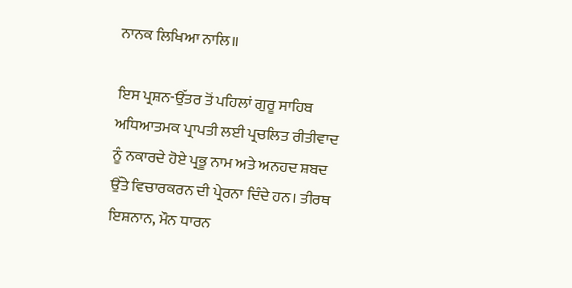ਨਾਨਕ ਲਿਖਿਆ ਨਾਲਿ॥

ਇਸ ਪ੍ਰਸ਼ਨ-ਉੱਤਰ ਤੋਂ ਪਹਿਲਾਂ ਗੁਰੂ ਸਾਹਿਬ ਅਧਿਆਤਮਕ ਪ੍ਰਾਪਤੀ ਲਈ ਪ੍ਰਚਲਿਤ ਰੀਤੀਵਾਦ ਨੂੰ ਨਕਾਰਦੇ ਹੋਏ ਪ੍ਰਭੂ ਨਾਮ ਅਤੇ ਅਨਹਦ ਸ਼ਬਦ ਉੱਤੇ ਵਿਚਾਰਕਰਨ ਦੀ ਪ੍ਰੇਰਨਾ ਦਿੰਦੇ ਹਨ। ਤੀਰਥ ਇਸ਼ਨਾਨ, ਮੌਨ ਧਾਰਨ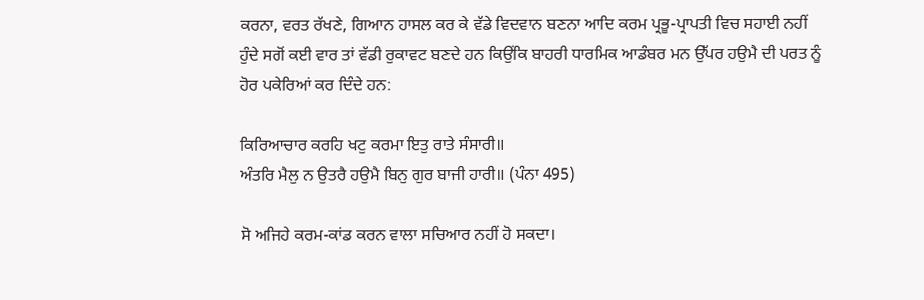ਕਰਨਾ, ਵਰਤ ਰੱਖਣੇ, ਗਿਆਨ ਹਾਸਲ ਕਰ ਕੇ ਵੱਡੇ ਵਿਦਵਾਨ ਬਣਨਾ ਆਦਿ ਕਰਮ ਪ੍ਰਭੂ-ਪ੍ਰਾਪਤੀ ਵਿਚ ਸਹਾਈ ਨਹੀਂ ਹੁੰਦੇ ਸਗੋਂ ਕਈ ਵਾਰ ਤਾਂ ਵੱਡੀ ਰੁਕਾਵਟ ਬਣਦੇ ਹਨ ਕਿਉਂਕਿ ਬਾਹਰੀ ਧਾਰਮਿਕ ਆਡੰਬਰ ਮਨ ਉੱਪਰ ਹਉਮੈ ਦੀ ਪਰਤ ਨੂੰ ਹੋਰ ਪਕੇਰਿਆਂ ਕਰ ਦਿੰਦੇ ਹਨ:

ਕਿਰਿਆਚਾਰ ਕਰਹਿ ਖਟੁ ਕਰਮਾ ਇਤੁ ਰਾਤੇ ਸੰਸਾਰੀ॥
ਅੰਤਰਿ ਮੈਲੁ ਨ ਉਤਰੈ ਹਉਮੈ ਬਿਨੁ ਗੁਰ ਬਾਜੀ ਹਾਰੀ॥ (ਪੰਨਾ 495)

ਸੋ ਅਜਿਹੇ ਕਰਮ-ਕਾਂਡ ਕਰਨ ਵਾਲਾ ਸਚਿਆਰ ਨਹੀਂ ਹੋ ਸਕਦਾ।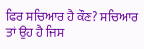ਫਿਰ ਸਚਿਆਰ ਹੈ ਕੌਣ? ਸਚਿਆਰ ਤਾਂ ਉਹ ਹੈ ਜਿਸ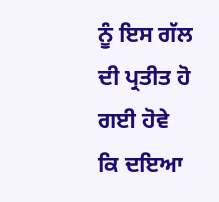ਨੂੰ ਇਸ ਗੱਲ ਦੀ ਪ੍ਰਤੀਤ ਹੋ ਗਈ ਹੋਵੇ ਕਿ ਦਇਆ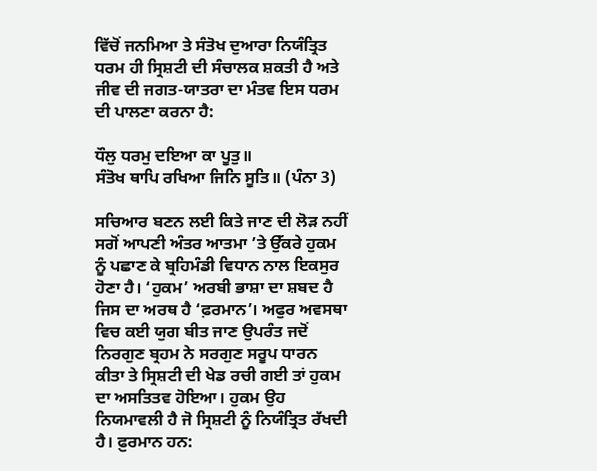ਵਿੱਚੋਂ ਜਨਮਿਆ ਤੇ ਸੰਤੋਖ ਦੁਆਰਾ ਨਿਯੰਤ੍ਰਿਤ ਧਰਮ ਹੀ ਸ੍ਰਿਸ਼ਟੀ ਦੀ ਸੰਚਾਲਕ ਸ਼ਕਤੀ ਹੈ ਅਤੇ ਜੀਵ ਦੀ ਜਗਤ-ਯਾਤਰਾ ਦਾ ਮੰਤਵ ਇਸ ਧਰਮ ਦੀ ਪਾਲਣਾ ਕਰਨਾ ਹੈ:

ਧੌਲੁ ਧਰਮੁ ਦਇਆ ਕਾ ਪੂਤੁ॥
ਸੰਤੋਖ ਥਾਪਿ ਰਖਿਆ ਜਿਨਿ ਸੂਤਿ॥ (ਪੰਨਾ 3)

ਸਚਿਆਰ ਬਣਨ ਲਈ ਕਿਤੇ ਜਾਣ ਦੀ ਲੋੜ ਨਹੀਂ ਸਗੋਂ ਆਪਣੀ ਅੰਤਰ ਆਤਮਾ ’ਤੇ ਉੱਕਰੇ ਹੁਕਮ ਨੂੰ ਪਛਾਣ ਕੇ ਬ੍ਰਹਿਮੰਡੀ ਵਿਧਾਨ ਨਾਲ ਇਕਸੁਰ ਹੋਣਾ ਹੈ। ‘ਹੁਕਮ’ ਅਰਬੀ ਭਾਸ਼ਾ ਦਾ ਸ਼ਬਦ ਹੈ ਜਿਸ ਦਾ ਅਰਥ ਹੈ ‘ਫ਼ਰਮਾਨ’। ਅਫੁਰ ਅਵਸਥਾ ਵਿਚ ਕਈ ਯੁਗ ਬੀਤ ਜਾਣ ਉਪਰੰਤ ਜਦੋਂ ਨਿਰਗੁਣ ਬ੍ਰਹਮ ਨੇ ਸਰਗੁਣ ਸਰੂਪ ਧਾਰਨ ਕੀਤਾ ਤੇ ਸ੍ਰਿਸ਼ਟੀ ਦੀ ਖੇਡ ਰਚੀ ਗਈ ਤਾਂ ਹੁਕਮ ਦਾ ਅਸਤਿਤਵ ਹੋਇਆ। ਹੁਕਮ ਉਹ ਨਿਯਮਾਵਲੀ ਹੈ ਜੋ ਸ੍ਰਿਸ਼ਟੀ ਨੂੰ ਨਿਯੰਤ੍ਰਿਤ ਰੱਖਦੀ ਹੈ। ਫ਼ੁਰਮਾਨ ਹਨ: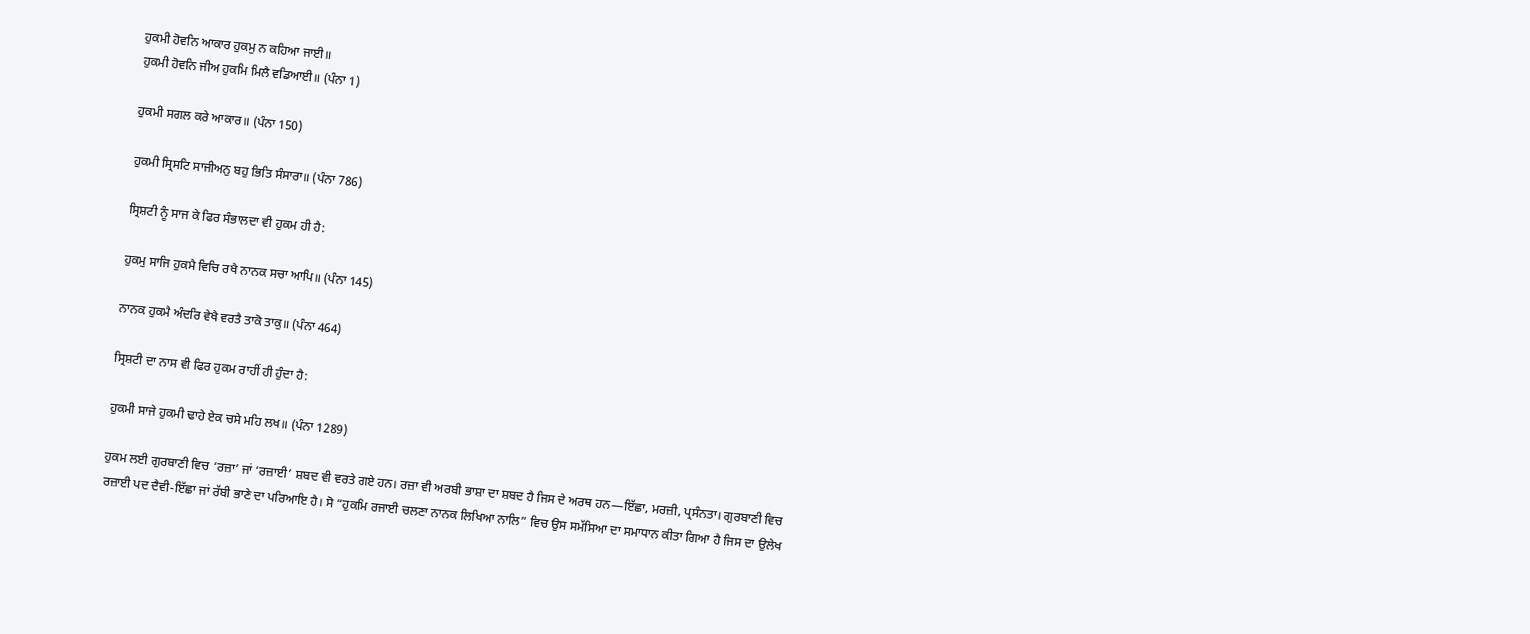ਹੁਕਮੀ ਹੋਵਨਿ ਆਕਾਰ ਹੁਕਮੁ ਨ ਕਹਿਆ ਜਾਈ॥
ਹੁਕਮੀ ਹੋਵਨਿ ਜੀਅ ਹੁਕਮਿ ਮਿਲੈ ਵਡਿਆਈ॥ (ਪੰਨਾ 1)

ਹੁਕਮੀ ਸਗਲ ਕਰੇ ਆਕਾਰ॥ (ਪੰਨਾ 150)

ਹੁਕਮੀ ਸ੍ਰਿਸਟਿ ਸਾਜੀਅਨੁ ਬਹੁ ਭਿਤਿ ਸੰਸਾਰਾ॥ (ਪੰਨਾ 786)

ਸ੍ਰਿਸ਼ਟੀ ਨੂੰ ਸਾਜ ਕੇ ਫਿਰ ਸੰਭਾਲਦਾ ਵੀ ਹੁਕਮ ਹੀ ਹੈ:

ਹੁਕਮੁ ਸਾਜਿ ਹੁਕਮੈ ਵਿਚਿ ਰਖੈ ਨਾਨਕ ਸਚਾ ਆਪਿ॥ (ਪੰਨਾ 145)

ਨਾਨਕ ਹੁਕਮੈ ਅੰਦਰਿ ਵੇਖੈ ਵਰਤੈ ਤਾਕੋ ਤਾਕੁ॥ (ਪੰਨਾ 464)

ਸ੍ਰਿਸ਼ਟੀ ਦਾ ਨਾਸ ਵੀ ਫਿਰ ਹੁਕਮ ਰਾਹੀਂ ਹੀ ਹੁੰਦਾ ਹੈ:

ਹੁਕਮੀ ਸਾਜੇ ਹੁਕਮੀ ਢਾਹੇ ਏਕ ਚਸੇ ਮਹਿ ਲਖ॥ (ਪੰਨਾ 1289)

ਹੁਕਮ ਲਈ ਗੁਰਬਾਣੀ ਵਿਚ ‘ਰਜ਼ਾ’ ਜਾਂ ‘ਰਜ਼ਾਈ’ ਸ਼ਬਦ ਵੀ ਵਰਤੇ ਗਏ ਹਨ। ਰਜ਼ਾ ਵੀ ਅਰਬੀ ਭਾਸ਼ਾ ਦਾ ਸ਼ਬਦ ਹੈ ਜਿਸ ਦੇ ਅਰਥ ਹਨ—ਇੱਛਾ, ਮਰਜ਼ੀ, ਪ੍ਰਸੰਨਤਾ। ਗੁਰਬਾਣੀ ਵਿਚ ਰਜ਼ਾਈ ਪਦ ਦੈਵੀ-ਇੱਛਾ ਜਾਂ ਰੱਬੀ ਭਾਣੇ ਦਾ ਪਰਿਆਇ ਹੈ। ਸੋ “ਹੁਕਮਿ ਰਜਾਈ ਚਲਣਾ ਨਾਨਕ ਲਿਖਿਆ ਨਾਲਿ” ਵਿਚ ਉਸ ਸਮੱਸਿਆ ਦਾ ਸਮਾਧਾਨ ਕੀਤਾ ਗਿਆ ਹੈ ਜਿਸ ਦਾ ਉਲੇਖ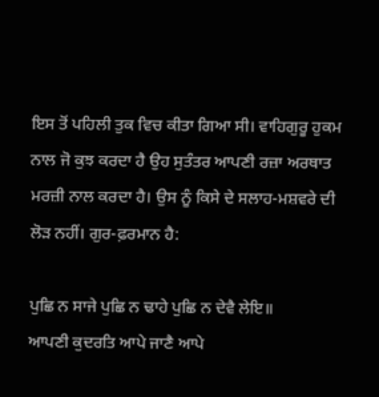ਇਸ ਤੋਂ ਪਹਿਲੀ ਤੁਕ ਵਿਚ ਕੀਤਾ ਗਿਆ ਸੀ। ਵਾਹਿਗੁਰੂ ਹੁਕਮ ਨਾਲ ਜੋ ਕੁਝ ਕਰਦਾ ਹੈ ਉਹ ਸੁਤੰਤਰ ਆਪਣੀ ਰਜ਼ਾ ਅਰਥਾਤ ਮਰਜ਼ੀ ਨਾਲ ਕਰਦਾ ਹੈ। ਉਸ ਨੂੰ ਕਿਸੇ ਦੇ ਸਲਾਹ-ਮਸ਼ਵਰੇ ਦੀ ਲੋੜ ਨਹੀਂ। ਗੁਰ-ਫ਼ਰਮਾਨ ਹੈ:

ਪੁਛਿ ਨ ਸਾਜੇ ਪੁਛਿ ਨ ਢਾਹੇ ਪੁਛਿ ਨ ਦੇਵੈ ਲੇਇ॥
ਆਪਣੀ ਕੁਦਰਤਿ ਆਪੇ ਜਾਣੈ ਆਪੇ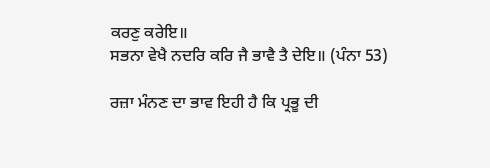ਕਰਣੁ ਕਰੇਇ॥
ਸਭਨਾ ਵੇਖੈ ਨਦਰਿ ਕਰਿ ਜੈ ਭਾਵੈ ਤੈ ਦੇਇ॥ (ਪੰਨਾ 53)

ਰਜ਼ਾ ਮੰਨਣ ਦਾ ਭਾਵ ਇਹੀ ਹੈ ਕਿ ਪ੍ਰਭੂ ਦੀ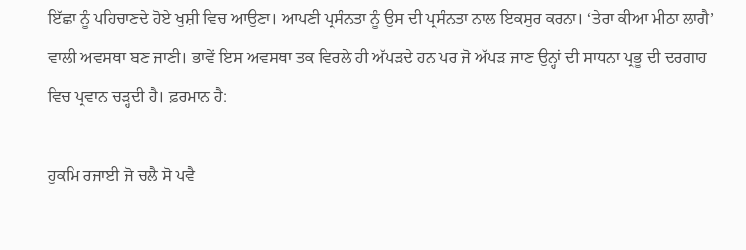ਇੱਛਾ ਨੂੰ ਪਹਿਚਾਣਦੇ ਹੋਏ ਖੁਸ਼ੀ ਵਿਚ ਆਉਣਾ। ਆਪਣੀ ਪ੍ਰਸੰਨਤਾ ਨੂੰ ਉਸ ਦੀ ਪ੍ਰਸੰਨਤਾ ਨਾਲ ਇਕਸੁਰ ਕਰਨਾ। ‘ਤੇਰਾ ਕੀਆ ਮੀਠਾ ਲਾਗੈ’ ਵਾਲੀ ਅਵਸਥਾ ਬਣ ਜਾਣੀ। ਭਾਵੇਂ ਇਸ ਅਵਸਥਾ ਤਕ ਵਿਰਲੇ ਹੀ ਅੱਪੜਦੇ ਹਨ ਪਰ ਜੋ ਅੱਪੜ ਜਾਣ ਉਨ੍ਹਾਂ ਦੀ ਸਾਧਨਾ ਪ੍ਰਭੂ ਦੀ ਦਰਗਾਹ ਵਿਚ ਪ੍ਰਵਾਨ ਚੜ੍ਹਦੀ ਹੈ। ਫ਼ਰਮਾਨ ਹੈ:

ਹੁਕਮਿ ਰਜਾਈ ਜੋ ਚਲੈ ਸੋ ਪਵੈ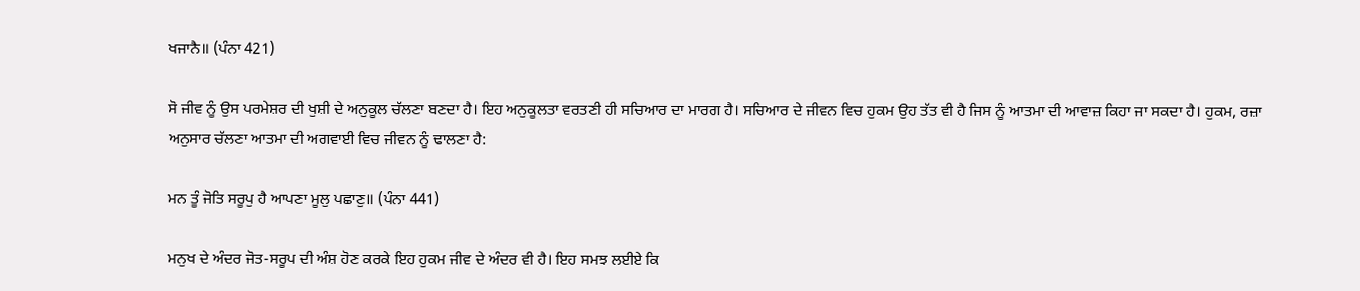ਖਜਾਨੈ॥ (ਪੰਨਾ 421)

ਸੋ ਜੀਵ ਨੂੰ ਉਸ ਪਰਮੇਸ਼ਰ ਦੀ ਖੁਸ਼ੀ ਦੇ ਅਨੁਕੂਲ ਚੱਲਣਾ ਬਣਦਾ ਹੈ। ਇਹ ਅਨੁਕੂਲਤਾ ਵਰਤਣੀ ਹੀ ਸਚਿਆਰ ਦਾ ਮਾਰਗ ਹੈ। ਸਚਿਆਰ ਦੇ ਜੀਵਨ ਵਿਚ ਹੁਕਮ ਉਹ ਤੱਤ ਵੀ ਹੈ ਜਿਸ ਨੂੰ ਆਤਮਾ ਦੀ ਆਵਾਜ਼ ਕਿਹਾ ਜਾ ਸਕਦਾ ਹੈ। ਹੁਕਮ, ਰਜ਼ਾ ਅਨੁਸਾਰ ਚੱਲਣਾ ਆਤਮਾ ਦੀ ਅਗਵਾਈ ਵਿਚ ਜੀਵਨ ਨੂੰ ਢਾਲਣਾ ਹੈ:

ਮਨ ਤੂੰ ਜੋਤਿ ਸਰੂਪੁ ਹੈ ਆਪਣਾ ਮੂਲੁ ਪਛਾਣੁ॥ (ਪੰਨਾ 441)

ਮਨੁਖ ਦੇ ਅੰਦਰ ਜੋਤ-ਸਰੂਪ ਦੀ ਅੰਸ਼ ਹੋਣ ਕਰਕੇ ਇਹ ਹੁਕਮ ਜੀਵ ਦੇ ਅੰਦਰ ਵੀ ਹੈ। ਇਹ ਸਮਝ ਲਈਏ ਕਿ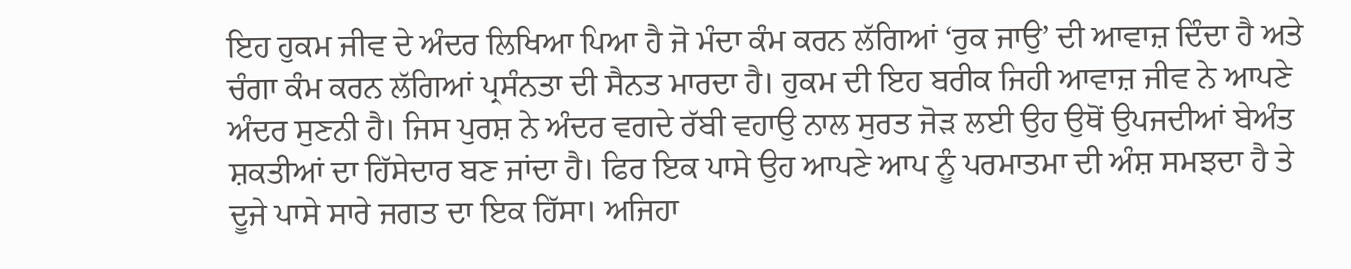ਇਹ ਹੁਕਮ ਜੀਵ ਦੇ ਅੰਦਰ ਲਿਖਿਆ ਪਿਆ ਹੈ ਜੋ ਮੰਦਾ ਕੰਮ ਕਰਨ ਲੱਗਿਆਂ ‘ਰੁਕ ਜਾਉ’ ਦੀ ਆਵਾਜ਼ ਦਿੰਦਾ ਹੈ ਅਤੇ ਚੰਗਾ ਕੰਮ ਕਰਨ ਲੱਗਿਆਂ ਪ੍ਰਸੰਨਤਾ ਦੀ ਸੈਨਤ ਮਾਰਦਾ ਹੈ। ਹੁਕਮ ਦੀ ਇਹ ਬਰੀਕ ਜਿਹੀ ਆਵਾਜ਼ ਜੀਵ ਨੇ ਆਪਣੇ ਅੰਦਰ ਸੁਣਨੀ ਹੈ। ਜਿਸ ਪੁਰਸ਼ ਨੇ ਅੰਦਰ ਵਗਦੇ ਰੱਬੀ ਵਹਾਉ ਨਾਲ ਸੁਰਤ ਜੋੜ ਲਈ ਉਹ ਉਥੋਂ ਉਪਜਦੀਆਂ ਬੇਅੰਤ ਸ਼ਕਤੀਆਂ ਦਾ ਹਿੱਸੇਦਾਰ ਬਣ ਜਾਂਦਾ ਹੈ। ਫਿਰ ਇਕ ਪਾਸੇ ਉਹ ਆਪਣੇ ਆਪ ਨੂੰ ਪਰਮਾਤਮਾ ਦੀ ਅੰਸ਼ ਸਮਝਦਾ ਹੈ ਤੇ ਦੂਜੇ ਪਾਸੇ ਸਾਰੇ ਜਗਤ ਦਾ ਇਕ ਹਿੱਸਾ। ਅਜਿਹਾ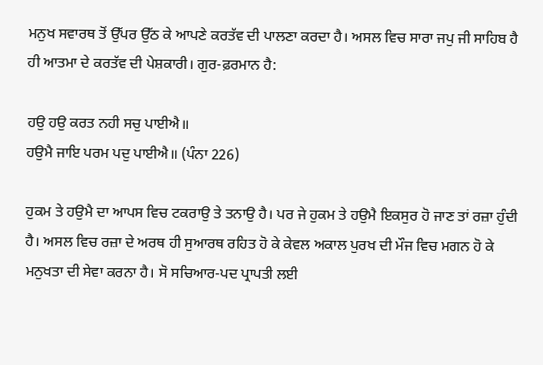ਮਨੁਖ ਸਵਾਰਥ ਤੋਂ ਉੱਪਰ ਉੱਠ ਕੇ ਆਪਣੇ ਕਰਤੱਵ ਦੀ ਪਾਲਣਾ ਕਰਦਾ ਹੈ। ਅਸਲ ਵਿਚ ਸਾਰਾ ਜਪੁ ਜੀ ਸਾਹਿਬ ਹੈ ਹੀ ਆਤਮਾ ਦੇ ਕਰਤੱਵ ਦੀ ਪੇਸ਼ਕਾਰੀ। ਗੁਰ-ਫ਼ਰਮਾਨ ਹੈ:

ਹਉ ਹਉ ਕਰਤ ਨਹੀ ਸਚੁ ਪਾਈਐ॥
ਹਉਮੈ ਜਾਇ ਪਰਮ ਪਦੁ ਪਾਈਐ॥ (ਪੰਨਾ 226)

ਹੁਕਮ ਤੇ ਹਉਮੈ ਦਾ ਆਪਸ ਵਿਚ ਟਕਰਾਉ ਤੇ ਤਨਾਉ ਹੈ। ਪਰ ਜੇ ਹੁਕਮ ਤੇ ਹਉਮੈ ਇਕਸੁਰ ਹੋ ਜਾਣ ਤਾਂ ਰਜ਼ਾ ਹੁੰਦੀ ਹੈ। ਅਸਲ ਵਿਚ ਰਜ਼ਾ ਦੇ ਅਰਥ ਹੀ ਸੁਆਰਥ ਰਹਿਤ ਹੋ ਕੇ ਕੇਵਲ ਅਕਾਲ ਪੁਰਖ ਦੀ ਮੌਜ ਵਿਚ ਮਗਨ ਹੋ ਕੇ ਮਨੁਖਤਾ ਦੀ ਸੇਵਾ ਕਰਨਾ ਹੈ। ਸੋ ਸਚਿਆਰ-ਪਦ ਪ੍ਰਾਪਤੀ ਲਈ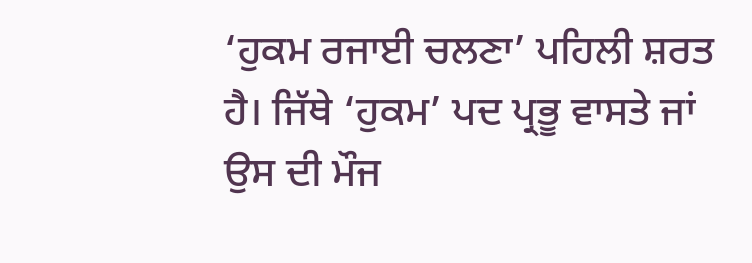‘ਹੁਕਮ ਰਜਾਈ ਚਲਣਾ’ ਪਹਿਲੀ ਸ਼ਰਤ ਹੈ। ਜਿੱਥੇ ‘ਹੁਕਮ’ ਪਦ ਪ੍ਰਭੂ ਵਾਸਤੇ ਜਾਂ ਉਸ ਦੀ ਮੌਜ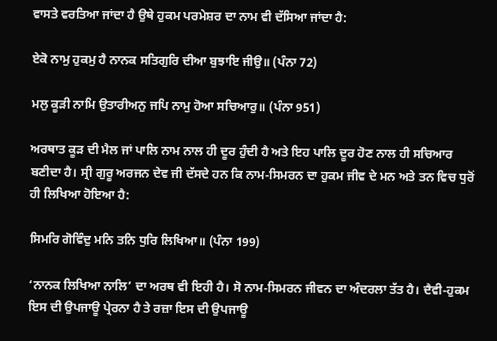ਵਾਸਤੇ ਵਰਤਿਆ ਜਾਂਦਾ ਹੈ ਉਥੇ ਹੁਕਮ ਪਰਮੇਸ਼ਰ ਦਾ ਨਾਮ ਵੀ ਦੱਸਿਆ ਜਾਂਦਾ ਹੈ:

ਏਕੋ ਨਾਮੁ ਹੁਕਮੁ ਹੈ ਨਾਨਕ ਸਤਿਗੁਰਿ ਦੀਆ ਬੁਝਾਇ ਜੀਉ॥ (ਪੰਨਾ 72)

ਮਲੁ ਕੂੜੀ ਨਾਮਿ ਉਤਾਰੀਅਨੁ ਜਪਿ ਨਾਮੁ ਹੋਆ ਸਚਿਆਰੁ॥ (ਪੰਨਾ 951)

ਅਰਥਾਤ ਕੂੜ ਦੀ ਮੈਲ ਜਾਂ ਪਾਲਿ ਨਾਮ ਨਾਲ ਹੀ ਦੂਰ ਹੁੰਦੀ ਹੈ ਅਤੇ ਇਹ ਪਾਲਿ ਦੂਰ ਹੋਣ ਨਾਲ ਹੀ ਸਚਿਆਰ ਬਣੀਦਾ ਹੈ। ਸ੍ਰੀ ਗੁਰੂ ਅਰਜਨ ਦੇਵ ਜੀ ਦੱਸਦੇ ਹਨ ਕਿ ਨਾਮ-ਸਿਮਰਨ ਦਾ ਹੁਕਮ ਜੀਵ ਦੇ ਮਨ ਅਤੇ ਤਨ ਵਿਚ ਧੁਰੋਂ ਹੀ ਲਿਖਿਆ ਹੋਇਆ ਹੈ:

ਸਿਮਰਿ ਗੋਵਿੰਦੁ ਮਨਿ ਤਨਿ ਧੁਰਿ ਲਿਖਿਆ॥ (ਪੰਨਾ 199)

‘ਨਾਨਕ ਲਿਖਿਆ ਨਾਲਿ’ ਦਾ ਅਰਥ ਵੀ ਇਹੀ ਹੈ। ਸੋ ਨਾਮ-ਸਿਮਰਨ ਜੀਵਨ ਦਾ ਅੰਦਰਲਾ ਤੱਤ ਹੈ। ਦੈਵੀ-ਹੁਕਮ ਇਸ ਦੀ ਉਪਜਾਊ ਪ੍ਰੇਰਨਾ ਹੈ ਤੇ ਰਜ਼ਾ ਇਸ ਦੀ ਉਪਜਾਊ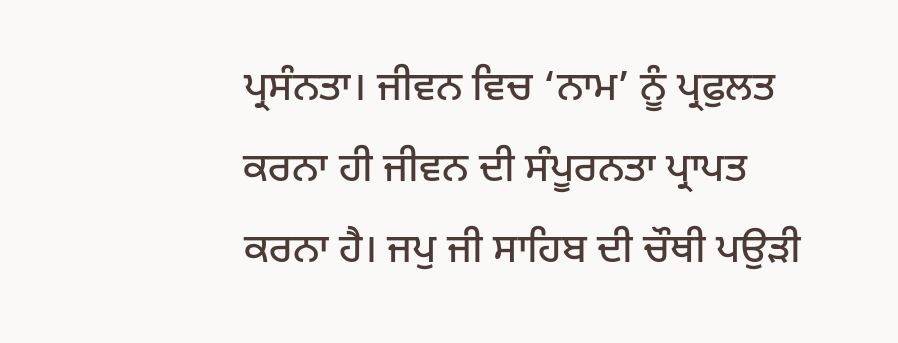ਪ੍ਰਸੰਨਤਾ। ਜੀਵਨ ਵਿਚ ‘ਨਾਮ’ ਨੂੰ ਪ੍ਰਫੁਲਤ ਕਰਨਾ ਹੀ ਜੀਵਨ ਦੀ ਸੰਪੂਰਨਤਾ ਪ੍ਰਾਪਤ ਕਰਨਾ ਹੈ। ਜਪੁ ਜੀ ਸਾਹਿਬ ਦੀ ਚੌਥੀ ਪਉੜੀ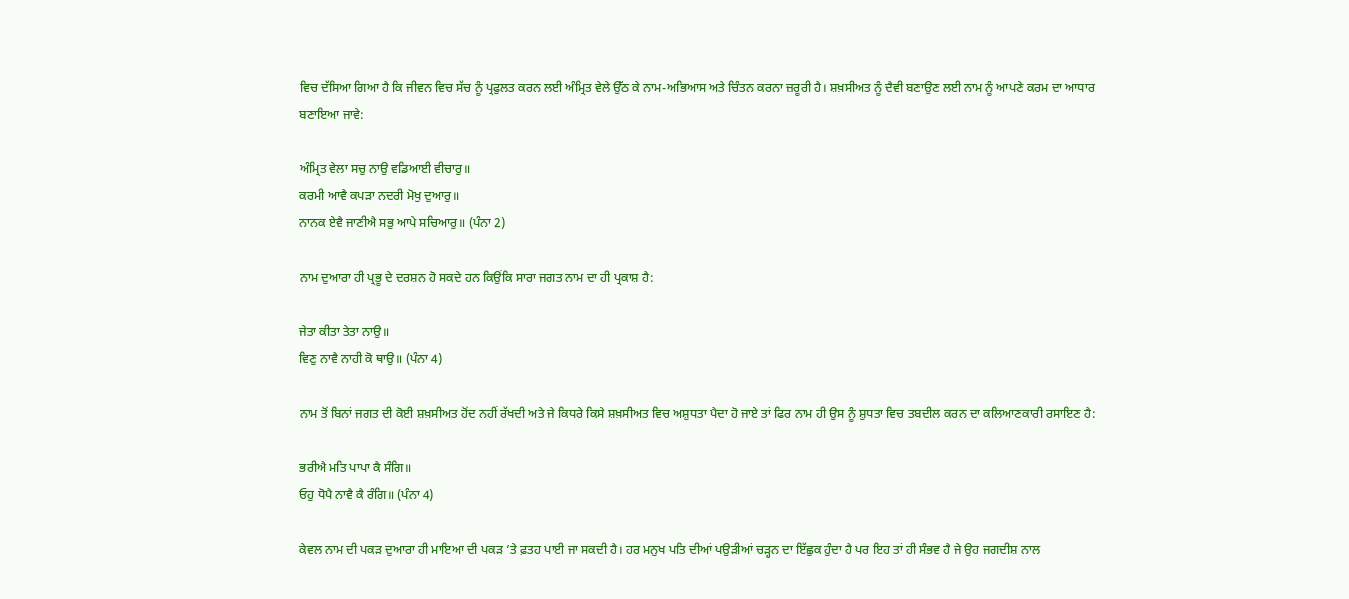ਵਿਚ ਦੱਸਿਆ ਗਿਆ ਹੈ ਕਿ ਜੀਵਨ ਵਿਚ ਸੱਚ ਨੂੰ ਪ੍ਰਫੁਲਤ ਕਰਨ ਲਈ ਅੰਮ੍ਰਿਤ ਵੇਲੇ ਉੱਠ ਕੇ ਨਾਮ-ਅਭਿਆਸ ਅਤੇ ਚਿੰਤਨ ਕਰਨਾ ਜ਼ਰੂਰੀ ਹੈ। ਸ਼ਖ਼ਸੀਅਤ ਨੂੰ ਦੈਵੀ ਬਣਾਉਣ ਲਈ ਨਾਮ ਨੂੰ ਆਪਣੇ ਕਰਮ ਦਾ ਆਧਾਰ ਬਣਾਇਆ ਜਾਵੇ:

ਅੰਮ੍ਰਿਤ ਵੇਲਾ ਸਚੁ ਨਾਉ ਵਡਿਆਈ ਵੀਚਾਰੁ॥
ਕਰਮੀ ਆਵੈ ਕਪੜਾ ਨਦਰੀ ਮੋਖੁ ਦੁਆਰੁ॥
ਨਾਨਕ ਏਵੈ ਜਾਣੀਐ ਸਭੁ ਆਪੇ ਸਚਿਆਰੁ॥ (ਪੰਨਾ 2)

ਨਾਮ ਦੁਆਰਾ ਹੀ ਪ੍ਰਭੂ ਦੇ ਦਰਸ਼ਨ ਹੋ ਸਕਦੇ ਹਨ ਕਿਉਂਕਿ ਸਾਰਾ ਜਗਤ ਨਾਮ ਦਾ ਹੀ ਪ੍ਰਕਾਸ਼ ਹੈ:

ਜੇਤਾ ਕੀਤਾ ਤੇਤਾ ਨਾਉ॥
ਵਿਣੁ ਨਾਵੈ ਨਾਹੀ ਕੋ ਥਾਉ॥ (ਪੰਨਾ 4)

ਨਾਮ ਤੋਂ ਬਿਨਾਂ ਜਗਤ ਦੀ ਕੋਈ ਸ਼ਖ਼ਸੀਅਤ ਹੋਂਦ ਨਹੀਂ ਰੱਖਦੀ ਅਤੇ ਜੇ ਕਿਧਰੇ ਕਿਸੇ ਸ਼ਖ਼ਸੀਅਤ ਵਿਚ ਅਸ਼ੁਧਤਾ ਪੈਦਾ ਹੋ ਜਾਏ ਤਾਂ ਫਿਰ ਨਾਮ ਹੀ ਉਸ ਨੂੰ ਸ਼ੁਧਤਾ ਵਿਚ ਤਬਦੀਲ ਕਰਨ ਦਾ ਕਲਿਆਣਕਾਰੀ ਰਸਾਇਣ ਹੈ:

ਭਰੀਐ ਮਤਿ ਪਾਪਾ ਕੈ ਸੰਗਿ॥
ਓਹੁ ਧੋਪੈ ਨਾਵੈ ਕੈ ਰੰਗਿ॥ (ਪੰਨਾ 4)

ਕੇਵਲ ਨਾਮ ਦੀ ਪਕੜ ਦੁਆਰਾ ਹੀ ਮਾਇਆ ਦੀ ਪਕੜ ’ਤੇ ਫ਼ਤਹ ਪਾਈ ਜਾ ਸਕਦੀ ਹੈ। ਹਰ ਮਨੁਖ ਪਤਿ ਦੀਆਂ ਪਉੜੀਆਂ ਚੜ੍ਹਨ ਦਾ ਇੱਛੁਕ ਹੁੰਦਾ ਹੈ ਪਰ ਇਹ ਤਾਂ ਹੀ ਸੰਭਵ ਹੈ ਜੇ ਉਹ ਜਗਦੀਸ਼ ਨਾਲ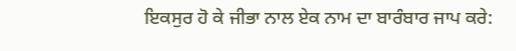ਇਕਸੁਰ ਹੋ ਕੇ ਜੀਭਾ ਨਾਲ ਏਕ ਨਾਮ ਦਾ ਬਾਰੰਬਾਰ ਜਾਪ ਕਰੇ: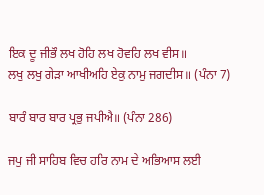ਇਕ ਦੂ ਜੀਭੌ ਲਖ ਹੋਹਿ ਲਖ ਹੋਵਹਿ ਲਖ ਵੀਸ॥
ਲਖੁ ਲਖੁ ਗੇੜਾ ਆਖੀਅਹਿ ਏਕੁ ਨਾਮੁ ਜਗਦੀਸ॥ (ਪੰਨਾ 7)

ਬਾਰੰ ਬਾਰ ਬਾਰ ਪ੍ਰਭੁ ਜਪੀਐ॥ (ਪੰਨਾ 286)

ਜਪੁ ਜੀ ਸਾਹਿਬ ਵਿਚ ਹਰਿ ਨਾਮ ਦੇ ਅਭਿਆਸ ਲਈ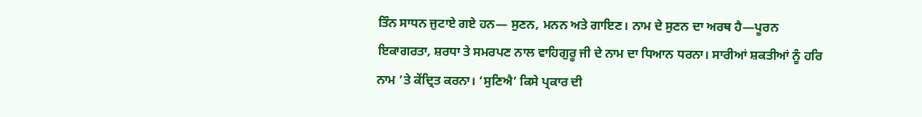ਤਿੰਨ ਸਾਧਨ ਜੁਟਾਏ ਗਏ ਹਨ— ਸੁਣਨ, ਮਨਨ ਅਤੇ ਗਾਇਣ। ਨਾਮ ਦੇ ਸੁਣਨ ਦਾ ਅਰਥ ਹੈ—ਪੂਰਨ ਇਕਾਗਰਤਾ, ਸ਼ਰਧਾ ਤੇ ਸਮਰਪਣ ਨਾਲ ਵਾਹਿਗੁਰੂ ਜੀ ਦੇ ਨਾਮ ਦਾ ਧਿਆਨ ਧਰਨਾ। ਸਾਰੀਆਂ ਸ਼ਕਤੀਆਂ ਨੂੰ ਹਰਿ ਨਾਮ ’ਤੇ ਕੇਂਦ੍ਰਿਤ ਕਰਨਾ। ‘ਸੁਣਿਐ’ ਕਿਸੇ ਪ੍ਰਕਾਰ ਦੀ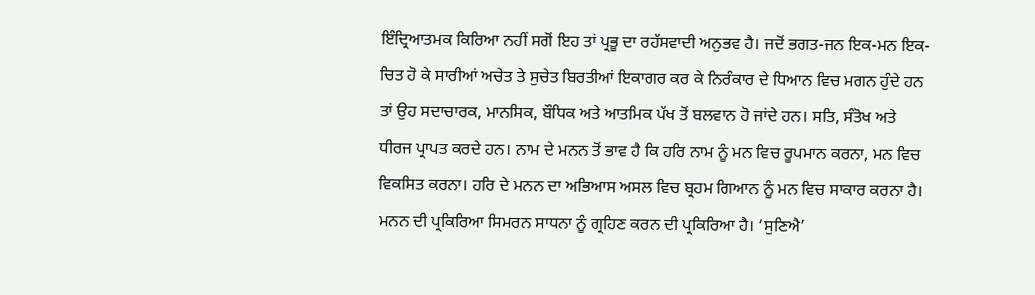ਇੰਦ੍ਰਿਆਤਮਕ ਕਿਰਿਆ ਨਹੀਂ ਸਗੋਂ ਇਹ ਤਾਂ ਪ੍ਰਭੂ ਦਾ ਰਹੱਸਵਾਦੀ ਅਨੁਭਵ ਹੈ। ਜਦੋਂ ਭਗਤ-ਜਨ ਇਕ-ਮਨ ਇਕ-ਚਿਤ ਹੋ ਕੇ ਸਾਰੀਆਂ ਅਚੇਤ ਤੇ ਸੁਚੇਤ ਬਿਰਤੀਆਂ ਇਕਾਗਰ ਕਰ ਕੇ ਨਿਰੰਕਾਰ ਦੇ ਧਿਆਨ ਵਿਚ ਮਗਨ ਹੁੰਦੇ ਹਨ ਤਾਂ ਉਹ ਸਦਾਚਾਰਕ, ਮਾਨਸਿਕ, ਬੌਧਿਕ ਅਤੇ ਆਤਮਿਕ ਪੱਖ ਤੋਂ ਬਲਵਾਨ ਹੋ ਜਾਂਦੇ ਹਨ। ਸਤਿ, ਸੰਤੋਖ ਅਤੇ ਧੀਰਜ ਪ੍ਰਾਪਤ ਕਰਦੇ ਹਨ। ਨਾਮ ਦੇ ਮਨਨ ਤੋਂ ਭਾਵ ਹੈ ਕਿ ਹਰਿ ਨਾਮ ਨੂੰ ਮਨ ਵਿਚ ਰੂਪਮਾਨ ਕਰਨਾ, ਮਨ ਵਿਚ ਵਿਕਸਿਤ ਕਰਨਾ। ਹਰਿ ਦੇ ਮਨਨ ਦਾ ਅਭਿਆਸ ਅਸਲ ਵਿਚ ਬ੍ਰਹਮ ਗਿਆਨ ਨੂੰ ਮਨ ਵਿਚ ਸਾਕਾਰ ਕਰਨਾ ਹੈ। ਮਨਨ ਦੀ ਪ੍ਰਕਿਰਿਆ ਸਿਮਰਨ ਸਾਧਨਾ ਨੂੰ ਗ੍ਰਹਿਣ ਕਰਨ ਦੀ ਪ੍ਰਕਿਰਿਆ ਹੈ। ‘ਸੁਣਿਐ’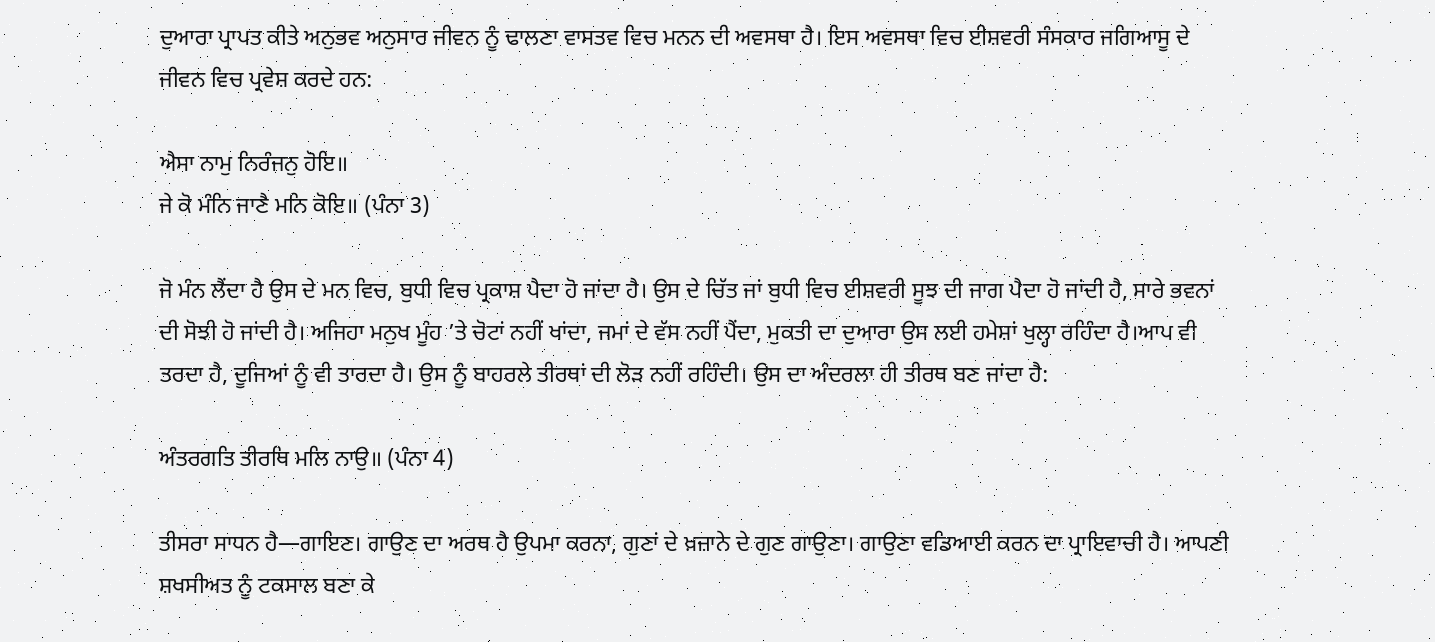ਦੁਆਰਾ ਪ੍ਰਾਪਤ ਕੀਤੇ ਅਨੁਭਵ ਅਨੁਸਾਰ ਜੀਵਨ ਨੂੰ ਢਾਲਣਾ ਵਾਸਤਵ ਵਿਚ ਮਨਨ ਦੀ ਅਵਸਥਾ ਹੈ। ਇਸ ਅਵਸਥਾ ਵਿਚ ਈਸ਼ਵਰੀ ਸੰਸਕਾਰ ਜਗਿਆਸੂ ਦੇ ਜੀਵਨ ਵਿਚ ਪ੍ਰਵੇਸ਼ ਕਰਦੇ ਹਨ:

ਐਸਾ ਨਾਮੁ ਨਿਰੰਜਨੁ ਹੋਇ॥
ਜੇ ਕੋ ਮੰਨਿ ਜਾਣੈ ਮਨਿ ਕੋਇ॥ (ਪੰਨਾ 3)

ਜੋ ਮੰਨ ਲੈਂਦਾ ਹੈ ਉਸ ਦੇ ਮਨ ਵਿਚ, ਬੁਧੀ ਵਿਚ ਪ੍ਰਕਾਸ਼ ਪੈਦਾ ਹੋ ਜਾਂਦਾ ਹੈ। ਉਸ ਦੇ ਚਿੱਤ ਜਾਂ ਬੁਧੀ ਵਿਚ ਈਸ਼ਵਰੀ ਸੂਝ ਦੀ ਜਾਗ ਪੈਦਾ ਹੋ ਜਾਂਦੀ ਹੈ, ਸਾਰੇ ਭਵਨਾਂ ਦੀ ਸੋਝੀ ਹੋ ਜਾਂਦੀ ਹੈ। ਅਜਿਹਾ ਮਨੁਖ ਮੂੰਹ ’ਤੇ ਚੋਟਾਂ ਨਹੀਂ ਖਾਂਦਾ, ਜਮਾਂ ਦੇ ਵੱਸ ਨਹੀਂ ਪੈਂਦਾ, ਮੁਕਤੀ ਦਾ ਦੁਆਰਾ ਉਸ ਲਈ ਹਮੇਸ਼ਾਂ ਖੁਲ੍ਹਾ ਰਹਿੰਦਾ ਹੈ।ਆਪ ਵੀ ਤਰਦਾ ਹੈ, ਦੂਜਿਆਂ ਨੂੰ ਵੀ ਤਾਰਦਾ ਹੈ। ਉਸ ਨੂੰ ਬਾਹਰਲੇ ਤੀਰਥਾਂ ਦੀ ਲੋੜ ਨਹੀਂ ਰਹਿੰਦੀ। ਉਸ ਦਾ ਅੰਦਰਲਾ ਹੀ ਤੀਰਥ ਬਣ ਜਾਂਦਾ ਹੈ:

ਅੰਤਰਗਤਿ ਤੀਰਥਿ ਮਲਿ ਨਾਉ॥ (ਪੰਨਾ 4)

ਤੀਸਰਾ ਸਾਧਨ ਹੈ—ਗਾਇਣ। ਗਾਉਣ ਦਾ ਅਰਥ ਹੈ ਉਪਮਾ ਕਰਨਾ, ਗੁਣਾਂ ਦੇ ਖ਼ਜ਼ਾਨੇ ਦੇ ਗੁਣ ਗਾਉਣਾ। ਗਾਉਣਾ ਵਡਿਆਈ ਕਰਨ ਦਾ ਪ੍ਰਾਇਵਾਚੀ ਹੈ। ਆਪਣੀ ਸ਼ਖਸੀਅਤ ਨੂੰ ਟਕਸਾਲ ਬਣਾ ਕੇ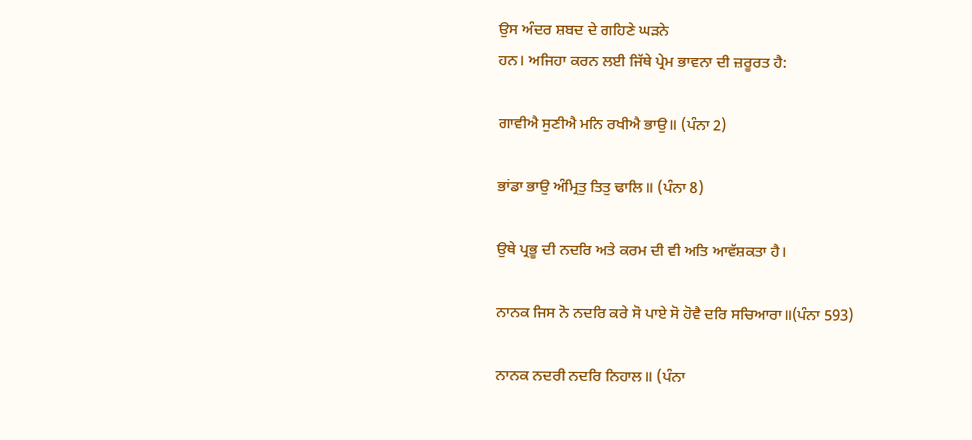ਉਸ ਅੰਦਰ ਸ਼ਬਦ ਦੇ ਗਹਿਣੇ ਘੜਨੇ
ਹਨ। ਅਜਿਹਾ ਕਰਨ ਲਈ ਜਿੱਥੇ ਪ੍ਰੇਮ ਭਾਵਨਾ ਦੀ ਜ਼ਰੂਰਤ ਹੈ:

ਗਾਵੀਐ ਸੁਣੀਐ ਮਨਿ ਰਖੀਐ ਭਾਉ॥ (ਪੰਨਾ 2)

ਭਾਂਡਾ ਭਾਉ ਅੰਮ੍ਰਿਤੁ ਤਿਤੁ ਢਾਲਿ॥ (ਪੰਨਾ 8)

ਉਥੇ ਪ੍ਰਭੂ ਦੀ ਨਦਰਿ ਅਤੇ ਕਰਮ ਦੀ ਵੀ ਅਤਿ ਆਵੱਸ਼ਕਤਾ ਹੈ।

ਨਾਨਕ ਜਿਸ ਨੋ ਨਦਰਿ ਕਰੇ ਸੋ ਪਾਏ ਸੋ ਹੋਵੈ ਦਰਿ ਸਚਿਆਰਾ॥(ਪੰਨਾ 593)

ਨਾਨਕ ਨਦਰੀ ਨਦਰਿ ਨਿਹਾਲ॥ (ਪੰਨਾ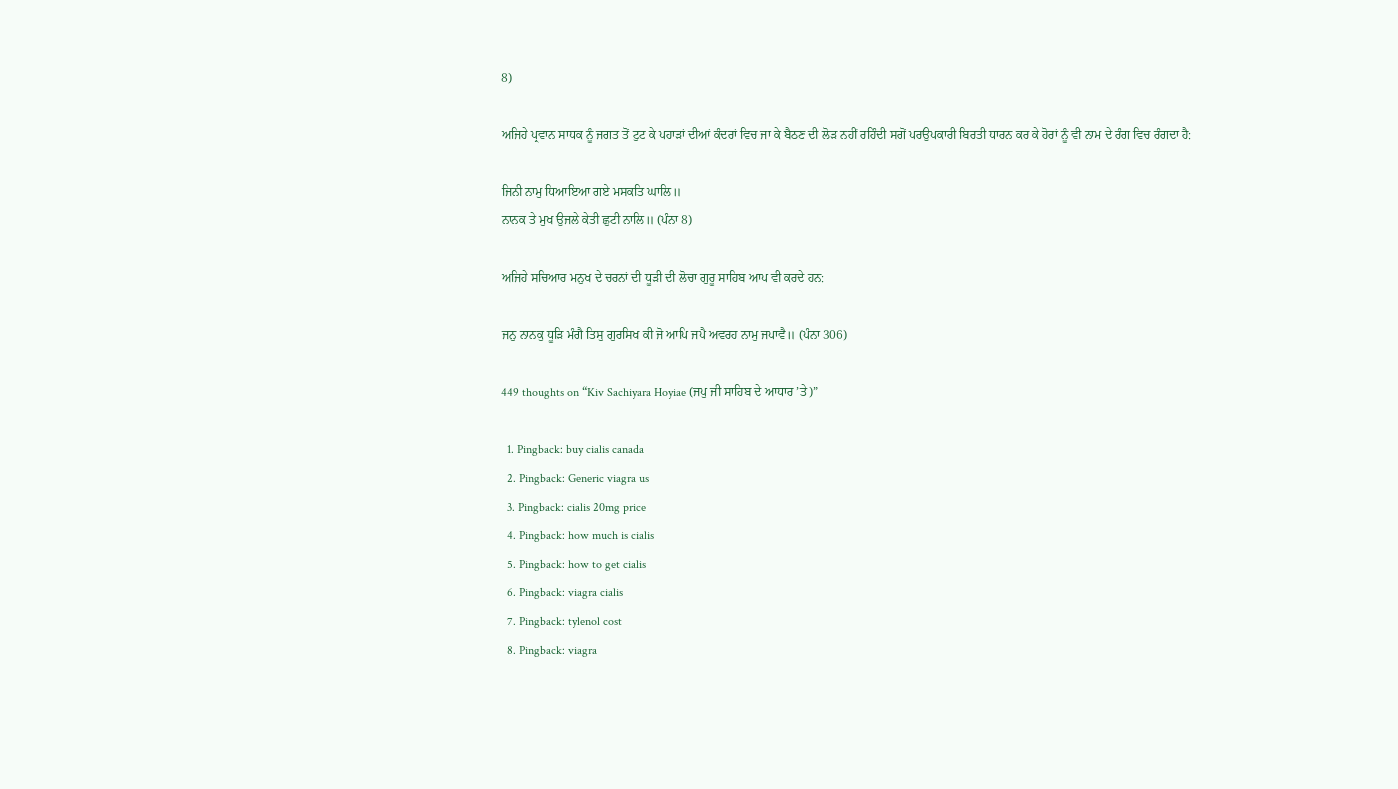8)

ਅਜਿਹੇ ਪ੍ਰਵਾਨ ਸਾਧਕ ਨੂੰ ਜਗਤ ਤੋਂ ਟੁਟ ਕੇ ਪਹਾੜਾਂ ਦੀਆਂ ਕੰਦਰਾਂ ਵਿਚ ਜਾ ਕੇ ਬੈਠਣ ਦੀ ਲੋੜ ਨਹੀਂ ਰਹਿੰਦੀ ਸਗੋਂ ਪਰਉਪਕਾਰੀ ਬਿਰਤੀ ਧਾਰਨ ਕਰ ਕੇ ਹੋਰਾਂ ਨੂੰ ਵੀ ਨਾਮ ਦੇ ਰੰਗ ਵਿਚ ਰੰਗਦਾ ਹੈ:

ਜਿਨੀ ਨਾਮੁ ਧਿਆਇਆ ਗਏ ਮਸਕਤਿ ਘਾਲਿ॥
ਨਾਨਕ ਤੇ ਮੁਖ ਉਜਲੇ ਕੇਤੀ ਛੁਟੀ ਨਾਲਿ॥ (ਪੰਨਾ 8)

ਅਜਿਹੇ ਸਚਿਆਰ ਮਨੁਖ ਦੇ ਚਰਨਾਂ ਦੀ ਧੂੜੀ ਦੀ ਲੋਚਾ ਗੁਰੂ ਸਾਹਿਬ ਆਪ ਵੀ ਕਰਦੇ ਹਨ:

ਜਨੁ ਨਾਨਕੁ ਧੂੜਿ ਮੰਗੈ ਤਿਸੁ ਗੁਰਸਿਖ ਕੀ ਜੋ ਆਪਿ ਜਪੈ ਅਵਰਹ ਨਾਮੁ ਜਪਾਵੈ॥ (ਪੰਨਾ 306)

449 thoughts on “Kiv Sachiyara Hoyiae (ਜਪੁ ਜੀ ਸਾਹਿਬ ਦੇ ਆਧਾਰ ’ਤੇ)”

  1. Pingback: buy cialis canada
  2. Pingback: Generic viagra us
  3. Pingback: cialis 20mg price
  4. Pingback: how much is cialis
  5. Pingback: how to get cialis
  6. Pingback: viagra cialis
  7. Pingback: tylenol cost
  8. Pingback: viagra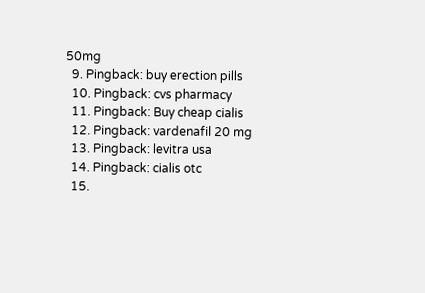50mg
  9. Pingback: buy erection pills
  10. Pingback: cvs pharmacy
  11. Pingback: Buy cheap cialis
  12. Pingback: vardenafil 20 mg
  13. Pingback: levitra usa
  14. Pingback: cialis otc
  15.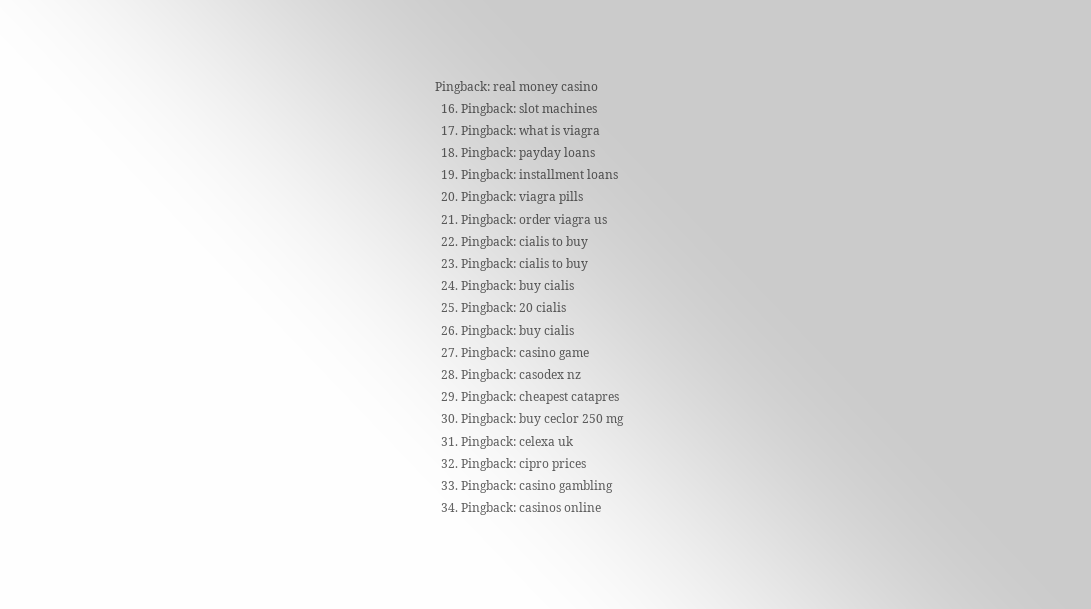Pingback: real money casino
  16. Pingback: slot machines
  17. Pingback: what is viagra
  18. Pingback: payday loans
  19. Pingback: installment loans
  20. Pingback: viagra pills
  21. Pingback: order viagra us
  22. Pingback: cialis to buy
  23. Pingback: cialis to buy
  24. Pingback: buy cialis
  25. Pingback: 20 cialis
  26. Pingback: buy cialis
  27. Pingback: casino game
  28. Pingback: casodex nz
  29. Pingback: cheapest catapres
  30. Pingback: buy ceclor 250 mg
  31. Pingback: celexa uk
  32. Pingback: cipro prices
  33. Pingback: casino gambling
  34. Pingback: casinos online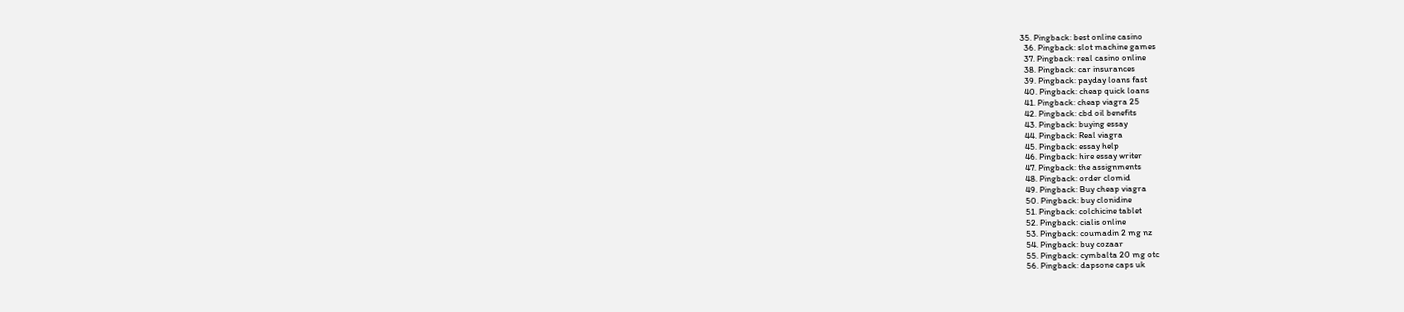35. Pingback: best online casino
  36. Pingback: slot machine games
  37. Pingback: real casino online
  38. Pingback: car insurances
  39. Pingback: payday loans fast
  40. Pingback: cheap quick loans
  41. Pingback: cheap viagra 25
  42. Pingback: cbd oil benefits
  43. Pingback: buying essay
  44. Pingback: Real viagra
  45. Pingback: essay help
  46. Pingback: hire essay writer
  47. Pingback: the assignments
  48. Pingback: order clomid
  49. Pingback: Buy cheap viagra
  50. Pingback: buy clonidine
  51. Pingback: colchicine tablet
  52. Pingback: cialis online
  53. Pingback: coumadin 2 mg nz
  54. Pingback: buy cozaar
  55. Pingback: cymbalta 20 mg otc
  56. Pingback: dapsone caps uk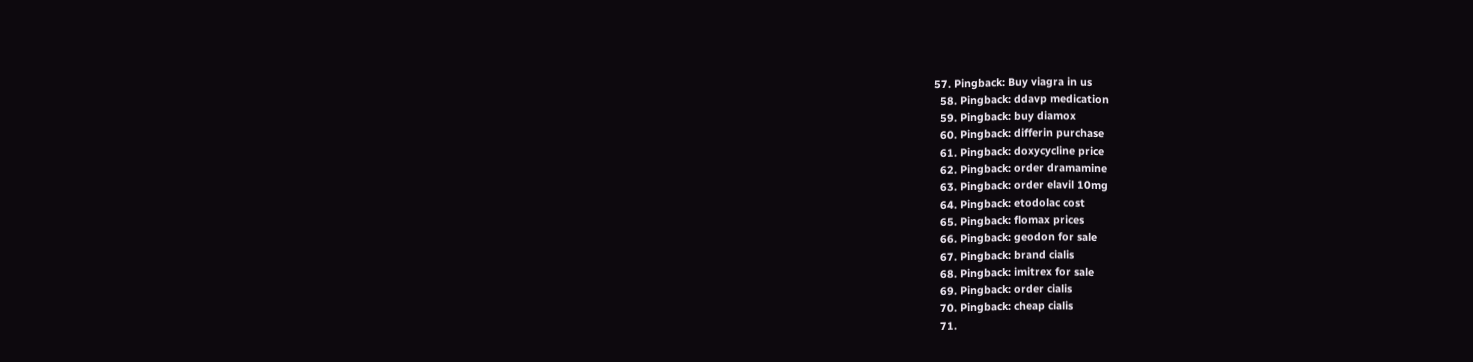57. Pingback: Buy viagra in us
  58. Pingback: ddavp medication
  59. Pingback: buy diamox
  60. Pingback: differin purchase
  61. Pingback: doxycycline price
  62. Pingback: order dramamine
  63. Pingback: order elavil 10mg
  64. Pingback: etodolac cost
  65. Pingback: flomax prices
  66. Pingback: geodon for sale
  67. Pingback: brand cialis
  68. Pingback: imitrex for sale
  69. Pingback: order cialis
  70. Pingback: cheap cialis
  71.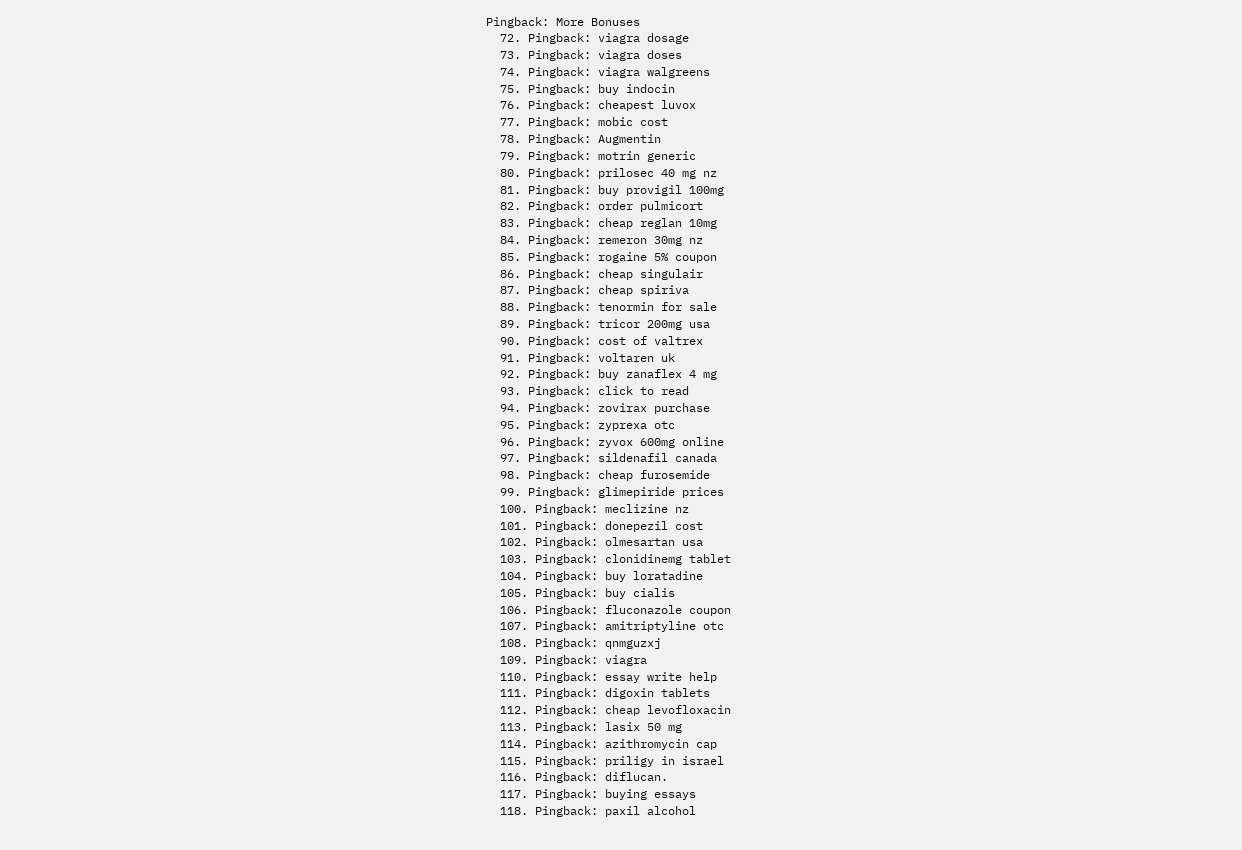Pingback: More Bonuses
  72. Pingback: viagra dosage
  73. Pingback: viagra doses
  74. Pingback: viagra walgreens
  75. Pingback: buy indocin
  76. Pingback: cheapest luvox
  77. Pingback: mobic cost
  78. Pingback: Augmentin
  79. Pingback: motrin generic
  80. Pingback: prilosec 40 mg nz
  81. Pingback: buy provigil 100mg
  82. Pingback: order pulmicort
  83. Pingback: cheap reglan 10mg
  84. Pingback: remeron 30mg nz
  85. Pingback: rogaine 5% coupon
  86. Pingback: cheap singulair
  87. Pingback: cheap spiriva
  88. Pingback: tenormin for sale
  89. Pingback: tricor 200mg usa
  90. Pingback: cost of valtrex
  91. Pingback: voltaren uk
  92. Pingback: buy zanaflex 4 mg
  93. Pingback: click to read
  94. Pingback: zovirax purchase
  95. Pingback: zyprexa otc
  96. Pingback: zyvox 600mg online
  97. Pingback: sildenafil canada
  98. Pingback: cheap furosemide
  99. Pingback: glimepiride prices
  100. Pingback: meclizine nz
  101. Pingback: donepezil cost
  102. Pingback: olmesartan usa
  103. Pingback: clonidinemg tablet
  104. Pingback: buy loratadine
  105. Pingback: buy cialis
  106. Pingback: fluconazole coupon
  107. Pingback: amitriptyline otc
  108. Pingback: qnmguzxj
  109. Pingback: viagra
  110. Pingback: essay write help
  111. Pingback: digoxin tablets
  112. Pingback: cheap levofloxacin
  113. Pingback: lasix 50 mg
  114. Pingback: azithromycin cap
  115. Pingback: priligy in israel
  116. Pingback: diflucan.
  117. Pingback: buying essays
  118. Pingback: paxil alcohol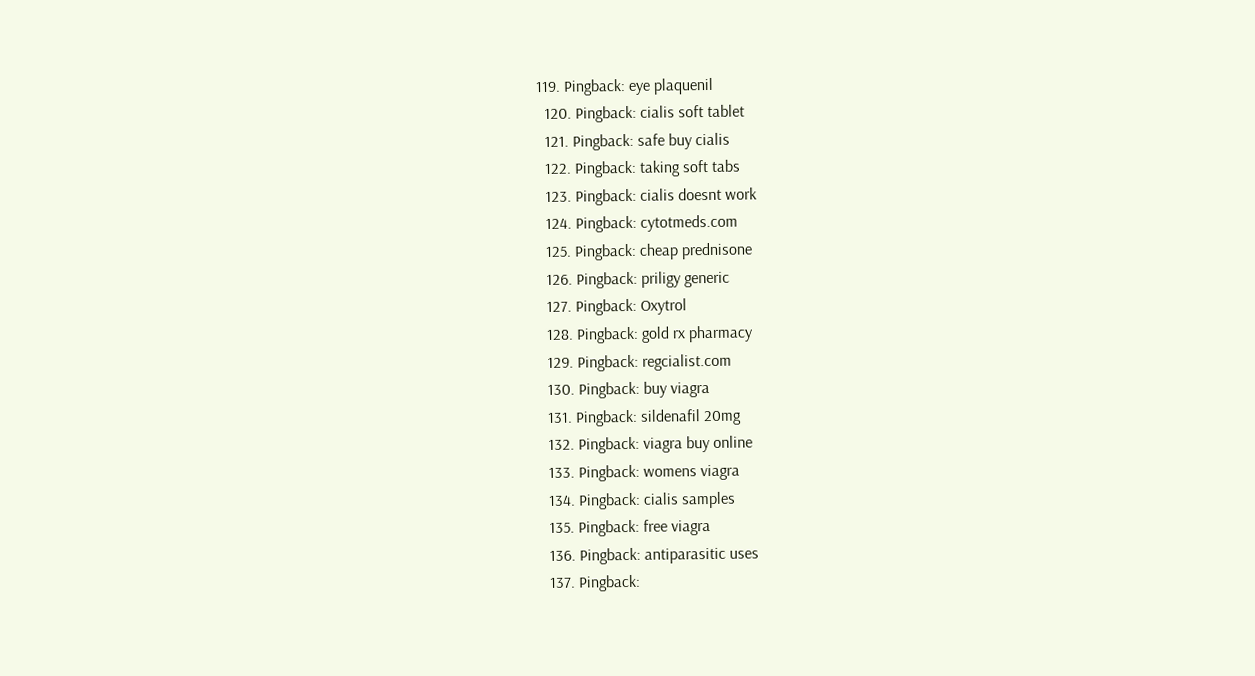119. Pingback: eye plaquenil
  120. Pingback: cialis soft tablet
  121. Pingback: safe buy cialis
  122. Pingback: taking soft tabs
  123. Pingback: cialis doesnt work
  124. Pingback: cytotmeds.com
  125. Pingback: cheap prednisone
  126. Pingback: priligy generic
  127. Pingback: Oxytrol
  128. Pingback: gold rx pharmacy
  129. Pingback: regcialist.com
  130. Pingback: buy viagra
  131. Pingback: sildenafil 20mg
  132. Pingback: viagra buy online
  133. Pingback: womens viagra
  134. Pingback: cialis samples
  135. Pingback: free viagra
  136. Pingback: antiparasitic uses
  137. Pingback: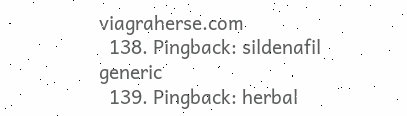viagraherse.com
  138. Pingback: sildenafil generic
  139. Pingback: herbal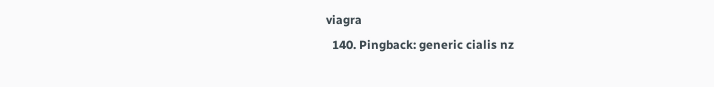viagra
  140. Pingback: generic cialis nz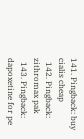141. Pingback: buy cialis cheap
  142. Pingback: zithromax pak
  143. Pingback: dapoxetine for pe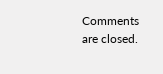Comments are closed.